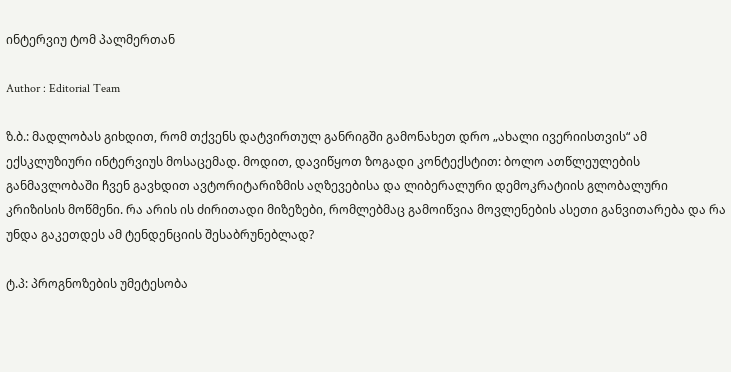ინტერვიუ ტომ პალმერთან

Author : Editorial Team

ზ.ბ.: მადლობას გიხდით, რომ თქვენს დატვირთულ განრიგში გამონახეთ დრო „ახალი ივერიისთვის“ ამ ექსკლუზიური ინტერვიუს მოსაცემად. მოდით, დავიწყოთ ზოგადი კონტექსტით: ბოლო ათწლეულების განმავლობაში ჩვენ გავხდით ავტორიტარიზმის აღზევებისა და ლიბერალური დემოკრატიის გლობალური კრიზისის მოწმენი. რა არის ის ძირითადი მიზეზები, რომლებმაც გამოიწვია მოვლენების ასეთი განვითარება და რა უნდა გაკეთდეს ამ ტენდენციის შესაბრუნებლად?

ტ.პ: პროგნოზების უმეტესობა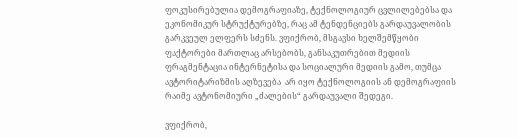ფოკუსირებულია დემოგრაფიაზე, ტექნოლოგიურ ცვლილებებსა და ეკონომიკურ სტრუქტურებზე, რაც ამ ტენდენციებს გარდაუვალობის გარკვეულ ელფერს სძენს. ვფიქრობ, მსგავსი ხელშემწყობი ფაქტორები მართლაც არსებობს, განსაკუთრებით მედიის ფრაგმენტაცია ინტერნეტისა და სოციალური მედიის გამო, თუმცა ავტორიტარიზმის აღზევება  არ იყო ტექნოლოგიის ან დემოგრაფიის რაიმე ავტონომიური „ძალების“ გარდაუვალი შედეგი.

ვფიქრობ,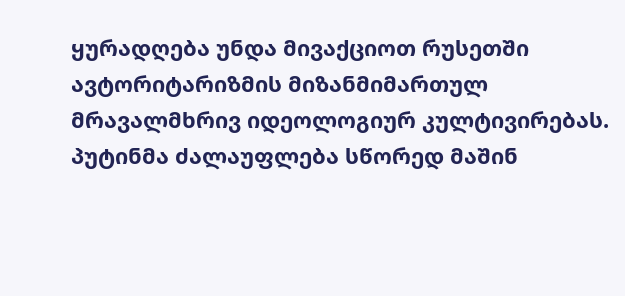ყურადღება უნდა მივაქციოთ რუსეთში ავტორიტარიზმის მიზანმიმართულ მრავალმხრივ იდეოლოგიურ კულტივირებას. პუტინმა ძალაუფლება სწორედ მაშინ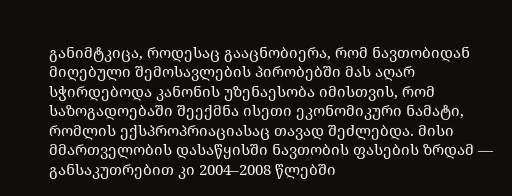განიმტკიცა, როდესაც გააცნობიერა, რომ ნავთობიდან მიღებული შემოსავლების პირობებში მას აღარ სჭირდებოდა კანონის უზენაესობა იმისთვის, რომ საზოგადოებაში შეექმნა ისეთი ეკონომიკური ნამატი, რომლის ექსპროპრიაციასაც თავად შეძლებდა. მისი მმართველობის დასაწყისში ნავთობის ფასების ზრდამ — განსაკუთრებით კი 2004–2008 წლებში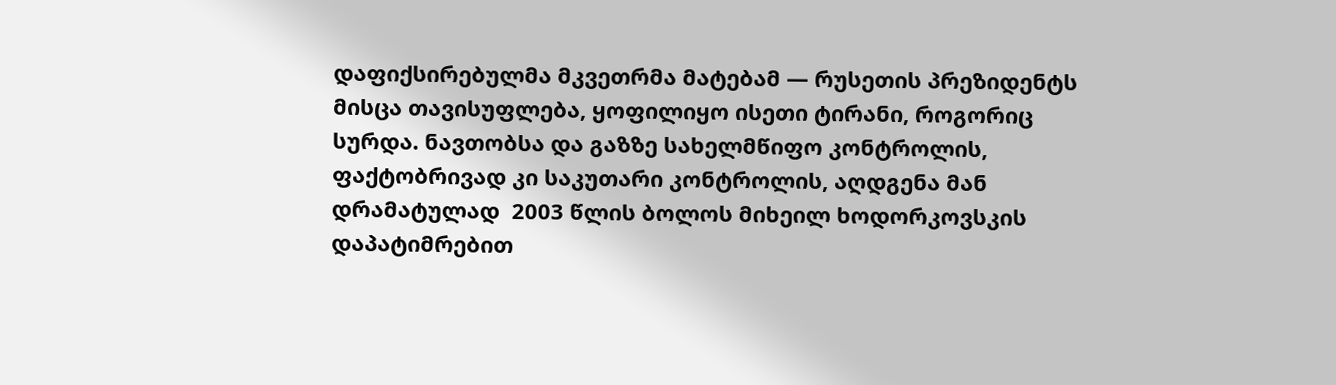დაფიქსირებულმა მკვეთრმა მატებამ — რუსეთის პრეზიდენტს მისცა თავისუფლება, ყოფილიყო ისეთი ტირანი, როგორიც სურდა. ნავთობსა და გაზზე სახელმწიფო კონტროლის, ფაქტობრივად კი საკუთარი კონტროლის, აღდგენა მან დრამატულად  2003 წლის ბოლოს მიხეილ ხოდორკოვსკის დაპატიმრებით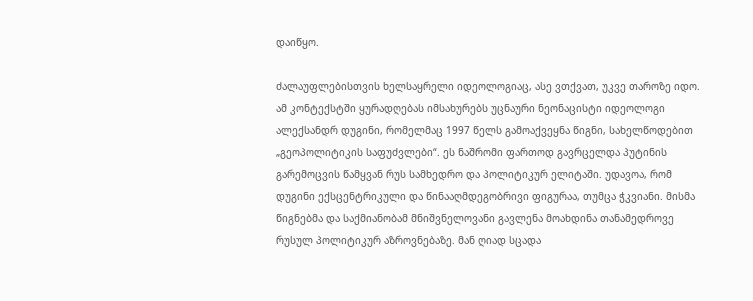დაიწყო.

ძალაუფლებისთვის ხელსაყრელი იდეოლოგიაც, ასე ვთქვათ, უკვე თაროზე იდო. ამ კონტექსტში ყურადღებას იმსახურებს უცნაური ნეონაცისტი იდეოლოგი ალექსანდრ დუგინი, რომელმაც 1997 წელს გამოაქვეყნა წიგნი, სახელწოდებით „გეოპოლიტიკის საფუძვლები“. ეს ნაშრომი ფართოდ გავრცელდა პუტინის გარემოცვის წამყვან რუს სამხედრო და პოლიტიკურ ელიტაში. უდავოა, რომ დუგინი ექსცენტრიკული და წინააღმდეგობრივი ფიგურაა, თუმცა ჭკვიანი. მისმა წიგნებმა და საქმიანობამ მნიშვნელოვანი გავლენა მოახდინა თანამედროვე რუსულ პოლიტიკურ აზროვნებაზე. მან ღიად სცადა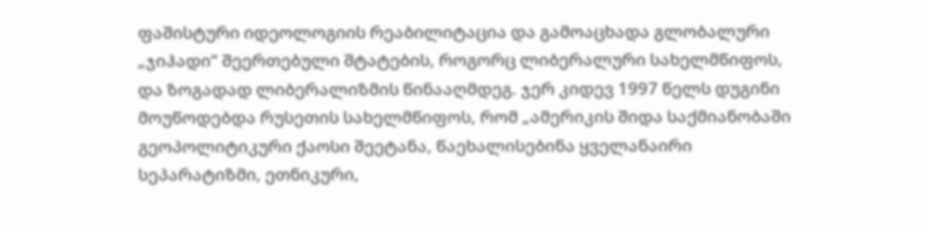ფაშისტური იდეოლოგიის რეაბილიტაცია და გამოაცხადა გლობალური „ჯიჰადი“ შეერთებული შტატების, როგორც ლიბერალური სახელმწიფოს, და ზოგადად ლიბერალიზმის წინააღმდეგ. ჯერ კიდევ 1997 წელს დუგინი  მოუწოდებდა რუსეთის სახელმწიფოს, რომ „ამერიკის შიდა საქმიანობაში გეოპოლიტიკური ქაოსი შეეტანა, წაეხალისებინა ყველანაირი სეპარატიზმი, ეთნიკური,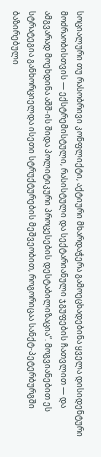სოციალური თუ რასობრივი კონფლიქტი, აქტიური მხარდაჭერა გამოეცხადებინა ყველა დისიდენტური მოძრაობისთვის — ექსტრემისტული, რასისტული და სექტარიანული ჯგუფების ჩათვლით — და ამგვარად მოეხდინა აშშ-ის შიდა პოლიტიკური პროცესების დესტაბილიზაცია“. მოგვიანებით ეს სტრატეგია განხორციელდა ისეთი სტრუქტურების მეშვეობით, როგორიცაა სანქტ-პეტერბურგში ბაზირებული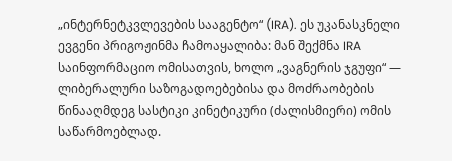„ინტერნეტკვლევების სააგენტო“ (IRA). ეს უკანასკნელი ევგენი პრიგოჟინმა ჩამოაყალიბა: მან შექმნა IRA საინფორმაციო ომისათვის, ხოლო „ვაგნერის ჯგუფი“ — ლიბერალური საზოგადოებებისა და მოძრაობების წინააღმდეგ სასტიკი კინეტიკური (ძალისმიერი) ომის საწარმოებლად.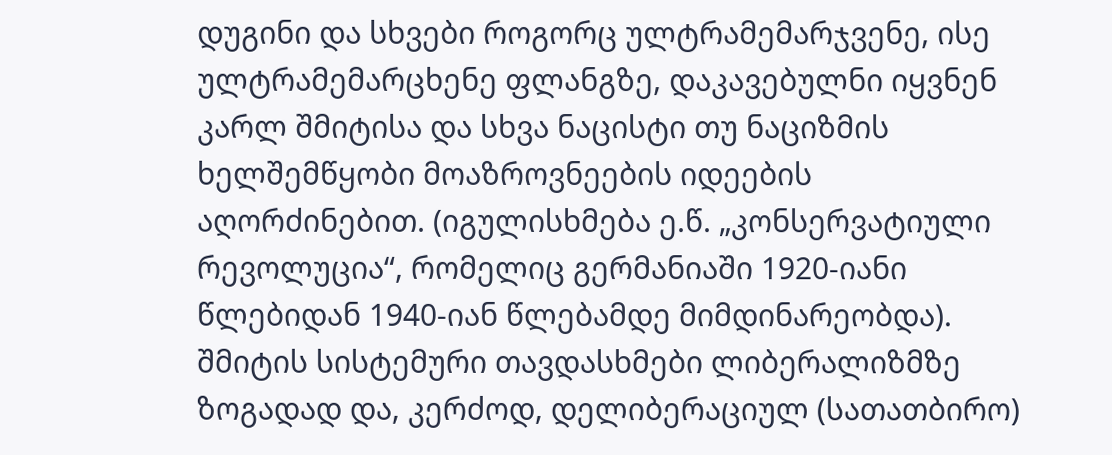დუგინი და სხვები როგორც ულტრამემარჯვენე, ისე ულტრამემარცხენე ფლანგზე, დაკავებულნი იყვნენ კარლ შმიტისა და სხვა ნაცისტი თუ ნაციზმის ხელშემწყობი მოაზროვნეების იდეების აღორძინებით. (იგულისხმება ე.წ. „კონსერვატიული რევოლუცია“, რომელიც გერმანიაში 1920-იანი წლებიდან 1940-იან წლებამდე მიმდინარეობდა). შმიტის სისტემური თავდასხმები ლიბერალიზმზე ზოგადად და, კერძოდ, დელიბერაციულ (სათათბირო)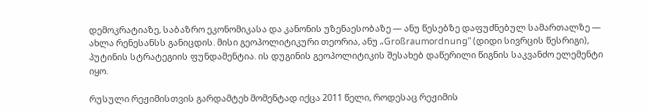დემოკრატიაზე, საბაზრო ეკონომიკასა და კანონის უზენაესობაზე — ანუ წესებზე დაფუძნებულ სამართალზე — ახლა რენესანსს განიცდის. მისი გეოპოლიტიკური თეორია, ანუ „Großraumordnung“ (დიდი სივრცის წესრიგი), პუტინის სტრატეგიის ფუნდამენტია. ის დუგინის გეოპოლიტიკის შესახებ დაწერილი წიგნის საკვანძო ელემენტი იყო.

რუსული რეჟიმისთვის გარდამტეხ მომენტად იქცა 2011 წელი, როდესაც რეჟიმის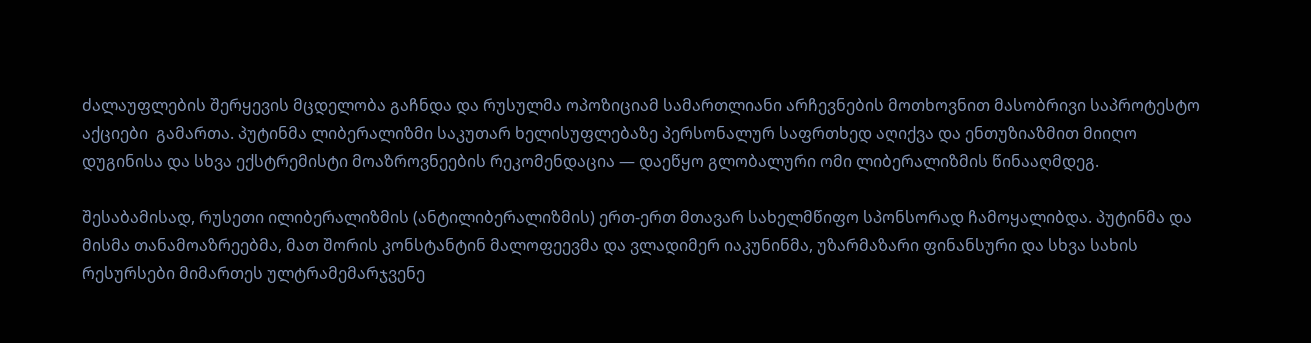ძალაუფლების შერყევის მცდელობა გაჩნდა და რუსულმა ოპოზიციამ სამართლიანი არჩევნების მოთხოვნით მასობრივი საპროტესტო აქციები  გამართა. პუტინმა ლიბერალიზმი საკუთარ ხელისუფლებაზე პერსონალურ საფრთხედ აღიქვა და ენთუზიაზმით მიიღო დუგინისა და სხვა ექსტრემისტი მოაზროვნეების რეკომენდაცია — დაეწყო გლობალური ომი ლიბერალიზმის წინააღმდეგ.

შესაბამისად, რუსეთი ილიბერალიზმის (ანტილიბერალიზმის) ერთ-ერთ მთავარ სახელმწიფო სპონსორად ჩამოყალიბდა. პუტინმა და მისმა თანამოაზრეებმა, მათ შორის კონსტანტინ მალოფეევმა და ვლადიმერ იაკუნინმა, უზარმაზარი ფინანსური და სხვა სახის რესურსები მიმართეს ულტრამემარჯვენე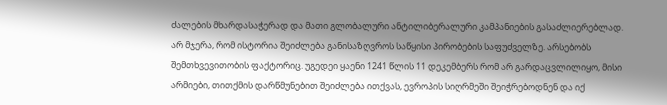ძალების მხარდასაჭერად და მათი გლობალური ანტილიბერალური კამპანიების გასაძლიერებლად.
არ მჯერა, რომ ისტორია შეიძლება განისაზღვროს საწყისი პირობების საფუძველზე. არსებობს შემთხვევითობის ფაქტორიც. უგედეი ყაენი 1241 წლის 11 დეკემბერს რომ არ გარდაცვლილიყო, მისი არმიები, თითქმის დარწმუნებით შეიძლება ითქვას, ევროპის სიღრმეში შეიჭრებოდნენ და იქ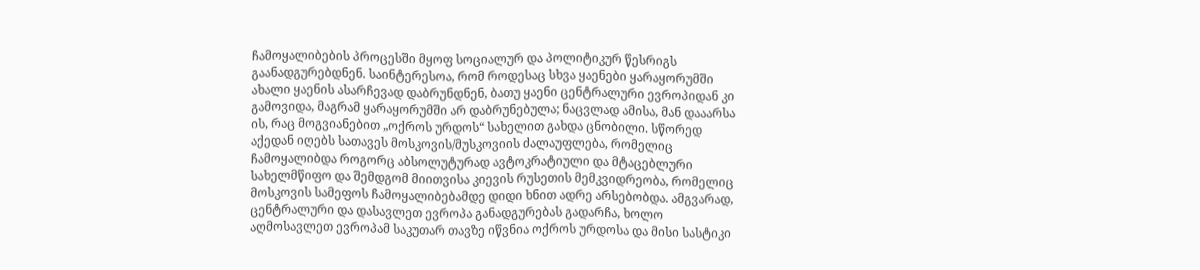ჩამოყალიბების პროცესში მყოფ სოციალურ და პოლიტიკურ წესრიგს გაანადგურებდნენ. საინტერესოა, რომ როდესაც სხვა ყაენები ყარაყორუმში ახალი ყაენის ასარჩევად დაბრუნდნენ, ბათუ ყაენი ცენტრალური ევროპიდან კი გამოვიდა, მაგრამ ყარაყორუმში არ დაბრუნებულა; ნაცვლად ამისა, მან დააარსა ის, რაც მოგვიანებით „ოქროს ურდოს“ სახელით გახდა ცნობილი. სწორედ აქედან იღებს სათავეს მოსკოვის/მუსკოვიის ძალაუფლება, რომელიც ჩამოყალიბდა როგორც აბსოლუტურად ავტოკრატიული და მტაცებლური სახელმწიფო და შემდგომ მიითვისა კიევის რუსეთის მემკვიდრეობა, რომელიც მოსკოვის სამეფოს ჩამოყალიბებამდე დიდი ხნით ადრე არსებობდა. ამგვარად, ცენტრალური და დასავლეთ ევროპა განადგურებას გადარჩა, ხოლო აღმოსავლეთ ევროპამ საკუთარ თავზე იწვნია ოქროს ურდოსა და მისი სასტიკი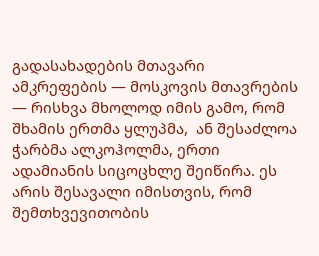გადასახადების მთავარი ამკრეფების — მოსკოვის მთავრების — რისხვა მხოლოდ იმის გამო, რომ შხამის ერთმა ყლუპმა,  ან შესაძლოა ჭარბმა ალკოჰოლმა, ერთი ადამიანის სიცოცხლე შეიწირა. ეს არის შესავალი იმისთვის, რომ შემთხვევითობის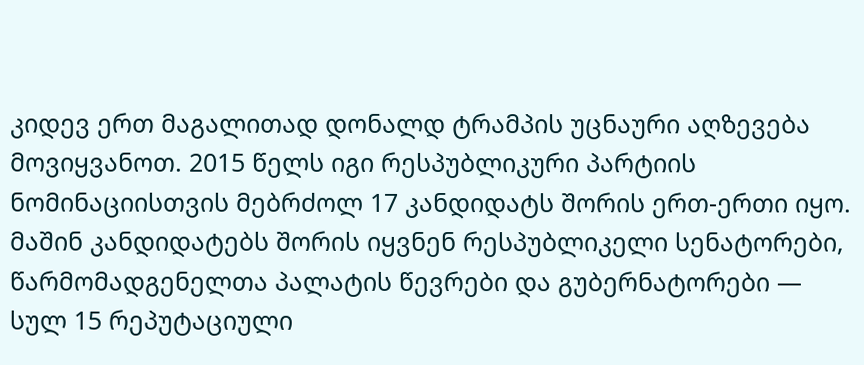კიდევ ერთ მაგალითად დონალდ ტრამპის უცნაური აღზევება მოვიყვანოთ. 2015 წელს იგი რესპუბლიკური პარტიის ნომინაციისთვის მებრძოლ 17 კანდიდატს შორის ერთ-ერთი იყო. მაშინ კანდიდატებს შორის იყვნენ რესპუბლიკელი სენატორები, წარმომადგენელთა პალატის წევრები და გუბერნატორები — სულ 15 რეპუტაციული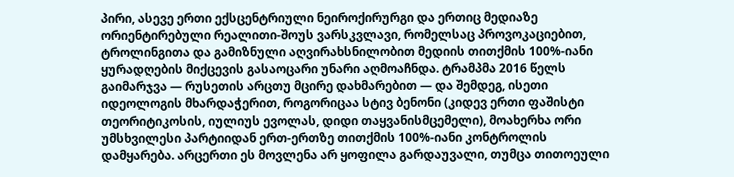პირი, ასევე ერთი ექსცენტრიული ნეიროქირურგი და ერთიც მედიაზე ორიენტირებული რეალითი-შოუს ვარსკვლავი, რომელსაც პროვოკაციებით, ტროლინგითა და გამიზნული აღვირახსნილობით მედიის თითქმის 100%-იანი ყურადღების მიქცევის გასაოცარი უნარი აღმოაჩნდა. ტრამპმა 2016 წელს გაიმარჯვა — რუსეთის არცთუ მცირე დახმარებით — და შემდეგ, ისეთი იდეოლოგის მხარდაჭერით, როგორიცაა სტივ ბენონი (კიდევ ერთი ფაშისტი თეორიტიკოსის, იულიუს ევოლას, დიდი თაყვანისმცემელი), მოახერხა ორი უმსხვილესი პარტიიდან ერთ-ერთზე თითქმის 100%-იანი კონტროლის დამყარება. არცერთი ეს მოვლენა არ ყოფილა გარდაუვალი, თუმცა თითოეული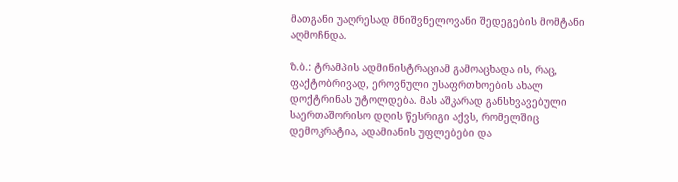მათგანი უაღრესად მნიშვნელოვანი შედეგების მომტანი აღმოჩნდა.

ზ.ბ.: ტრამპის ადმინისტრაციამ გამოაცხადა ის, რაც, ფაქტობრივად, ეროვნული უსაფრთხოების ახალ დოქტრინას უტოლდება. მას აშკარად განსხვავებული საერთაშორისო დღის წესრიგი აქვს, რომელშიც დემოკრატია, ადამიანის უფლებები და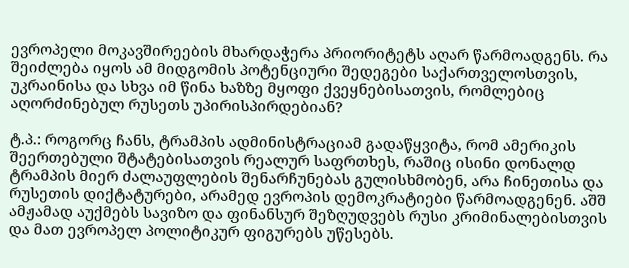ევროპელი მოკავშირეების მხარდაჭერა პრიორიტეტს აღარ წარმოადგენს. რა შეიძლება იყოს ამ მიდგომის პოტენციური შედეგები საქართველოსთვის, უკრაინისა და სხვა იმ წინა ხაზზე მყოფი ქვეყნებისათვის, რომლებიც აღორძინებულ რუსეთს უპირისპირდებიან?

ტ.პ.: როგორც ჩანს, ტრამპის ადმინისტრაციამ გადაწყვიტა, რომ ამერიკის შეერთებული შტატებისათვის რეალურ საფრთხეს, რაშიც ისინი დონალდ ტრამპის მიერ ძალაუფლების შენარჩუნებას გულისხმობენ, არა ჩინეთისა და რუსეთის დიქტატურები, არამედ ევროპის დემოკრატიები წარმოადგენენ. აშშ ამჟამად აუქმებს სავიზო და ფინანსურ შეზღუდვებს რუსი კრიმინალებისთვის და მათ ევროპელ პოლიტიკურ ფიგურებს უწესებს.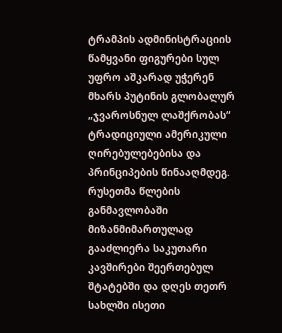ტრამპის ადმინისტრაციის წამყვანი ფიგურები სულ უფრო აშკარად უჭერენ მხარს პუტინის გლობალურ „ჯვაროსნულ ლაშქრობას“ ტრადიციული ამერიკული ღირებულებებისა და პრინციპების წინააღმდეგ. რუსეთმა წლების განმავლობაში მიზანმიმართულად გააძლიერა საკუთარი კავშირები შეერთებულ შტატებში და დღეს თეთრ სახლში ისეთი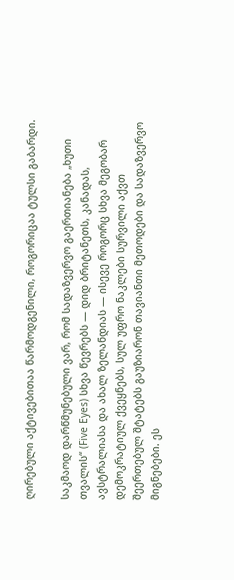ღირებული აქტივებითაა წარმოდგენილი, როგორიცაა ტულსი გაბარდი.

საკმაოდ დარწმუნებული ვარ, რომ სადაზვერვო გაერთიანება „ხუთი თვალის“ (Five Eyes) სხვა წევრებს — დიდ ბრიტანეთს, კანადას, ავსტრალიასა და ახალ ზელანდიას — ისევე როგორც სხვა მეგობარ დემოკრატიულ ქვეყნებს, სულ უფრო ნაკლები სურვილი აქვთ შეერთებულ შტატებს გაუზიარონ თავიანთი მეთოდები და სადაზვერვო მიგნებები. ეს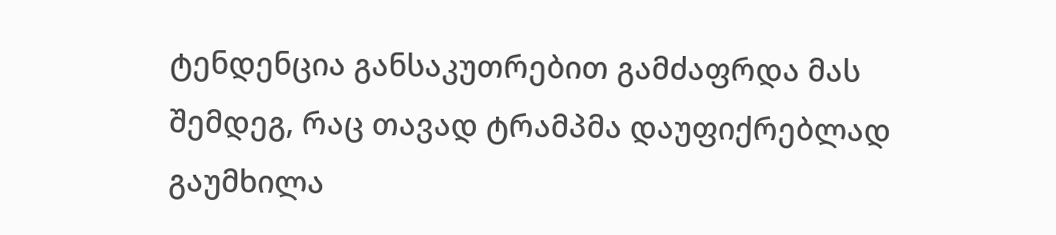ტენდენცია განსაკუთრებით გამძაფრდა მას შემდეგ, რაც თავად ტრამპმა დაუფიქრებლად გაუმხილა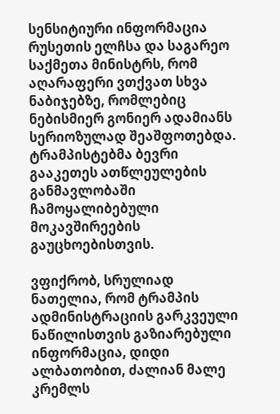სენსიტიური ინფორმაცია რუსეთის ელჩსა და საგარეო საქმეთა მინისტრს, რომ აღარაფერი ვთქვათ სხვა ნაბიჯებზე, რომლებიც ნებისმიერ გონიერ ადამიანს სერიოზულად შეაშფოთებდა. ტრამპისტებმა ბევრი გააკეთეს ათწლეულების განმავლობაში ჩამოყალიბებული მოკავშირეების გაუცხოებისთვის.

ვფიქრობ, სრულიად ნათელია, რომ ტრამპის ადმინისტრაციის გარკვეული ნაწილისთვის გაზიარებული ინფორმაცია, დიდი ალბათობით, ძალიან მალე კრემლს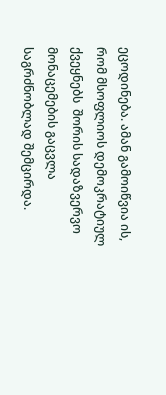ეცოდინება. ამან გამოიწვია ის, რომ მსოფლიოს დემოკრატიულ ქვეყნებს  შორის სადაზვერვო მონაცემების გაცვლა საგრძნობლად შემცირდა.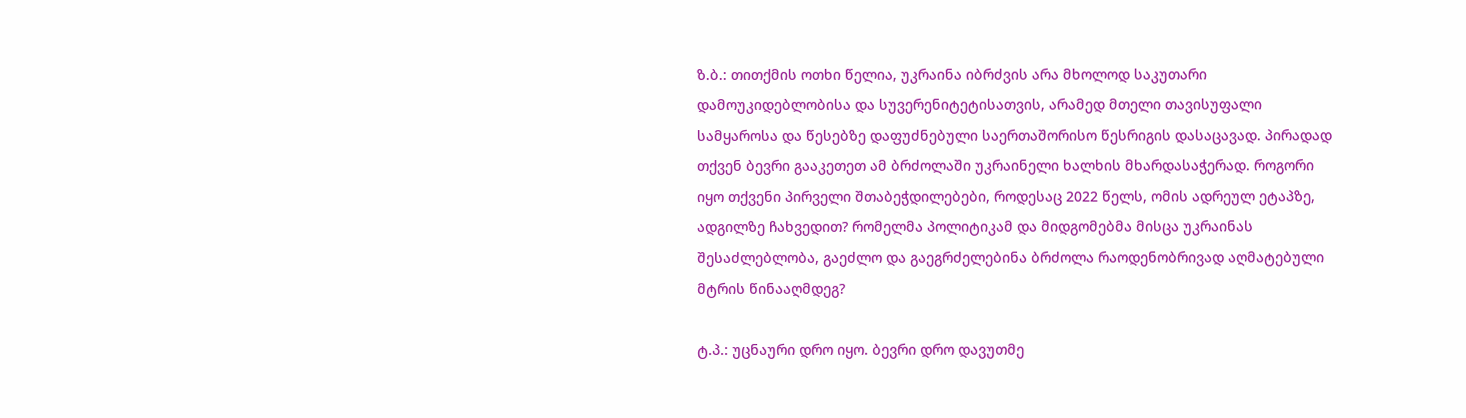ზ.ბ.: თითქმის ოთხი წელია, უკრაინა იბრძვის არა მხოლოდ საკუთარი დამოუკიდებლობისა და სუვერენიტეტისათვის, არამედ მთელი თავისუფალი სამყაროსა და წესებზე დაფუძნებული საერთაშორისო წესრიგის დასაცავად. პირადად თქვენ ბევრი გააკეთეთ ამ ბრძოლაში უკრაინელი ხალხის მხარდასაჭერად. როგორი იყო თქვენი პირველი შთაბეჭდილებები, როდესაც 2022 წელს, ომის ადრეულ ეტაპზე, ადგილზე ჩახვედით? რომელმა პოლიტიკამ და მიდგომებმა მისცა უკრაინას შესაძლებლობა, გაეძლო და გაეგრძელებინა ბრძოლა რაოდენობრივად აღმატებული მტრის წინააღმდეგ?

ტ.პ.: უცნაური დრო იყო. ბევრი დრო დავუთმე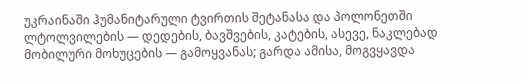უკრაინაში ჰუმანიტარული ტვირთის შეტანასა და პოლონეთში ლტოლვილების — დედების, ბავშვების, კატების, ასევე, ნაკლებად მობილური მოხუცების — გამოყვანას; გარდა ამისა, მოგვყავდა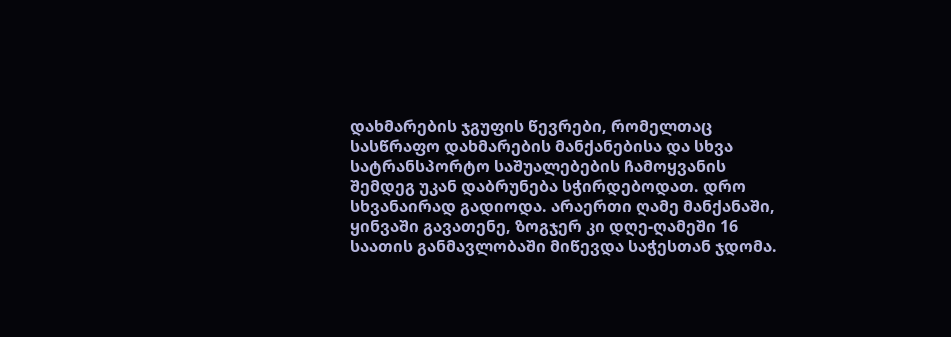დახმარების ჯგუფის წევრები, რომელთაც სასწრაფო დახმარების მანქანებისა და სხვა სატრანსპორტო საშუალებების ჩამოყვანის შემდეგ უკან დაბრუნება სჭირდებოდათ. დრო სხვანაირად გადიოდა. არაერთი ღამე მანქანაში, ყინვაში გავათენე, ზოგჯერ კი დღე-ღამეში 16 საათის განმავლობაში მიწევდა საჭესთან ჯდომა.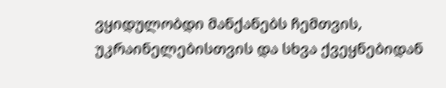ვყიდულობდი მანქანებს ჩემთვის, უკრაინელებისთვის და სხვა ქვეყნებიდან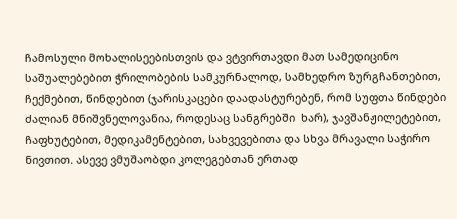ჩამოსული მოხალისეებისთვის და ვტვირთავდი მათ სამედიცინო საშუალებებით ჭრილობების სამკურნალოდ, სამხედრო ზურგჩანთებით, ჩექმებით, წინდებით (ჯარისკაცები დაადასტურებენ, რომ სუფთა წინდები ძალიან მნიშვნელოვანია, როდესაც სანგრებში  ხარ), ჯავშანჟილეტებით, ჩაფხუტებით, მედიკამენტებით, სახვევებითა და სხვა მრავალი საჭირო ნივთით. ასევე ვმუშაობდი კოლეგებთან ერთად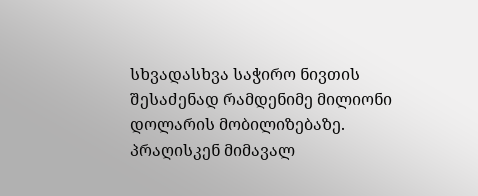სხვადასხვა საჭირო ნივთის შესაძენად რამდენიმე მილიონი დოლარის მობილიზებაზე. პრაღისკენ მიმავალ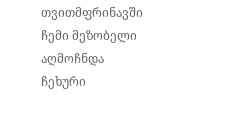თვითმფრინავში ჩემი მეზობელი აღმოჩნდა ჩეხური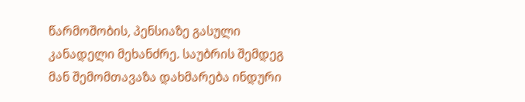წარმოშობის, პენსიაზე გასული კანადელი მეხანძრე. საუბრის შემდეგ მან შემომთავაზა დახმარება ინდური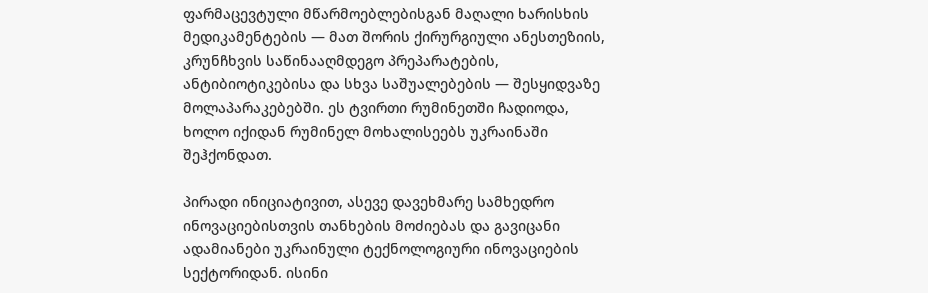ფარმაცევტული მწარმოებლებისგან მაღალი ხარისხის მედიკამენტების — მათ შორის ქირურგიული ანესთეზიის, კრუნჩხვის საწინააღმდეგო პრეპარატების, ანტიბიოტიკებისა და სხვა საშუალებების — შესყიდვაზე მოლაპარაკებებში. ეს ტვირთი რუმინეთში ჩადიოდა, ხოლო იქიდან რუმინელ მოხალისეებს უკრაინაში შეჰქონდათ.

პირადი ინიციატივით, ასევე დავეხმარე სამხედრო ინოვაციებისთვის თანხების მოძიებას და გავიცანი ადამიანები უკრაინული ტექნოლოგიური ინოვაციების სექტორიდან. ისინი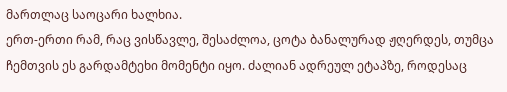მართლაც საოცარი ხალხია.
ერთ-ერთი რამ, რაც ვისწავლე, შესაძლოა, ცოტა ბანალურად ჟღერდეს, თუმცა ჩემთვის ეს გარდამტეხი მომენტი იყო. ძალიან ადრეულ ეტაპზე, როდესაც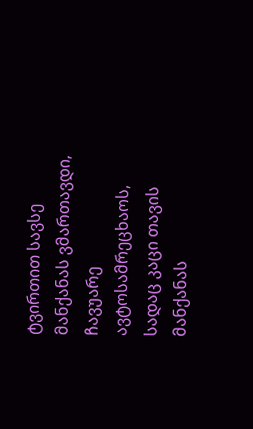ტვირთით სავსე მანქანას ვმართავდი, ჩავუარე ავტოსამრეცხაოს, სადაც კაცი თავის მანქანას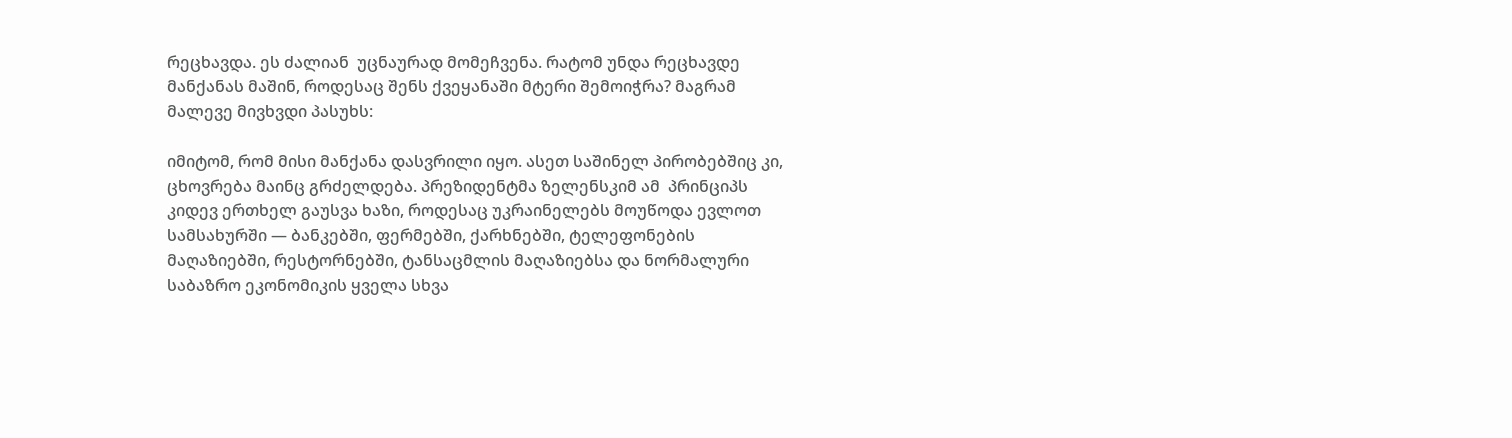რეცხავდა. ეს ძალიან  უცნაურად მომეჩვენა. რატომ უნდა რეცხავდე მანქანას მაშინ, როდესაც შენს ქვეყანაში მტერი შემოიჭრა? მაგრამ მალევე მივხვდი პასუხს:

იმიტომ, რომ მისი მანქანა დასვრილი იყო. ასეთ საშინელ პირობებშიც კი, ცხოვრება მაინც გრძელდება. პრეზიდენტმა ზელენსკიმ ამ  პრინციპს კიდევ ერთხელ გაუსვა ხაზი, როდესაც უკრაინელებს მოუწოდა ევლოთ სამსახურში — ბანკებში, ფერმებში, ქარხნებში, ტელეფონების მაღაზიებში, რესტორნებში, ტანსაცმლის მაღაზიებსა და ნორმალური საბაზრო ეკონომიკის ყველა სხვა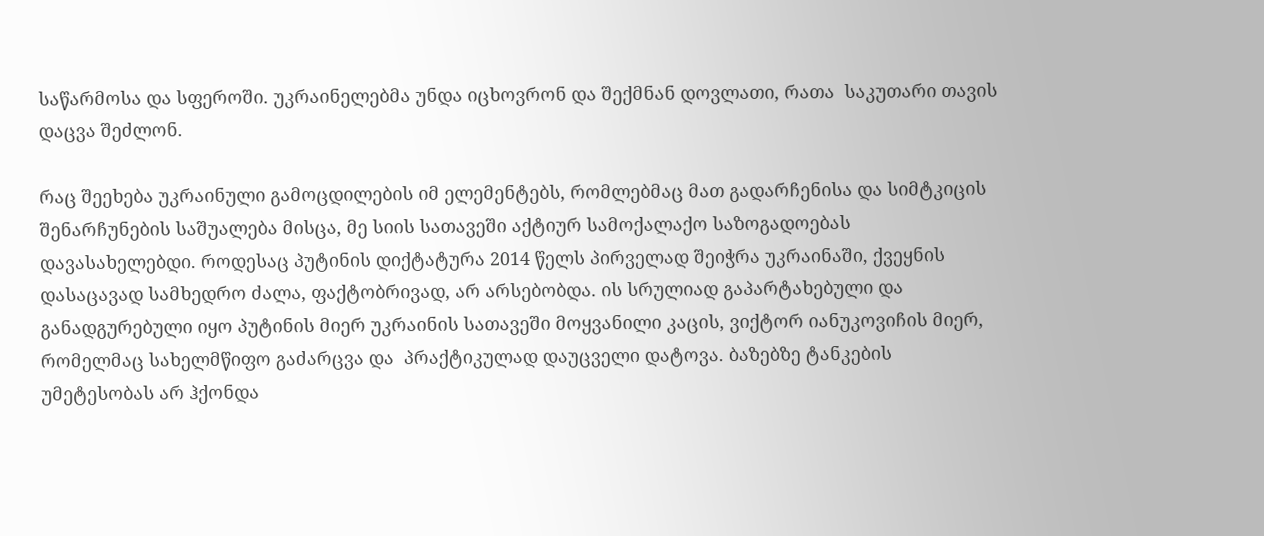საწარმოსა და სფეროში. უკრაინელებმა უნდა იცხოვრონ და შექმნან დოვლათი, რათა  საკუთარი თავის დაცვა შეძლონ.

რაც შეეხება უკრაინული გამოცდილების იმ ელემენტებს, რომლებმაც მათ გადარჩენისა და სიმტკიცის შენარჩუნების საშუალება მისცა, მე სიის სათავეში აქტიურ სამოქალაქო საზოგადოებას დავასახელებდი. როდესაც პუტინის დიქტატურა 2014 წელს პირველად შეიჭრა უკრაინაში, ქვეყნის დასაცავად სამხედრო ძალა, ფაქტობრივად, არ არსებობდა. ის სრულიად გაპარტახებული და განადგურებული იყო პუტინის მიერ უკრაინის სათავეში მოყვანილი კაცის, ვიქტორ იანუკოვიჩის მიერ, რომელმაც სახელმწიფო გაძარცვა და  პრაქტიკულად დაუცველი დატოვა. ბაზებზე ტანკების უმეტესობას არ ჰქონდა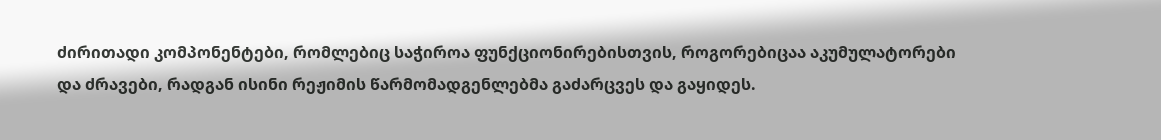ძირითადი კომპონენტები, რომლებიც საჭიროა ფუნქციონირებისთვის, როგორებიცაა აკუმულატორები და ძრავები, რადგან ისინი რეჟიმის წარმომადგენლებმა გაძარცვეს და გაყიდეს.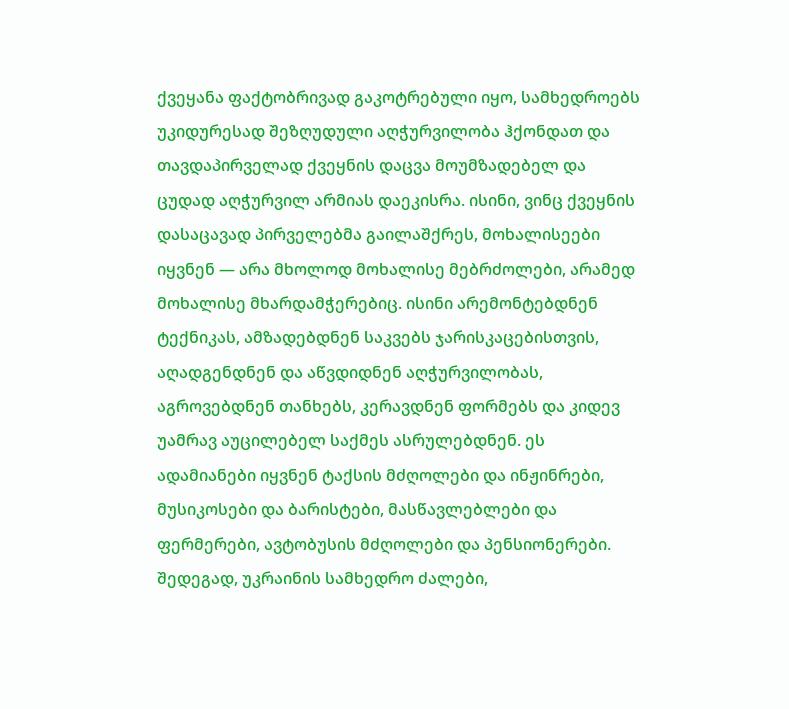ქვეყანა ფაქტობრივად გაკოტრებული იყო, სამხედროებს უკიდურესად შეზღუდული აღჭურვილობა ჰქონდათ და თავდაპირველად ქვეყნის დაცვა მოუმზადებელ და ცუდად აღჭურვილ არმიას დაეკისრა. ისინი, ვინც ქვეყნის დასაცავად პირველებმა გაილაშქრეს, მოხალისეები იყვნენ — არა მხოლოდ მოხალისე მებრძოლები, არამედ მოხალისე მხარდამჭერებიც. ისინი არემონტებდნენ ტექნიკას, ამზადებდნენ საკვებს ჯარისკაცებისთვის, აღადგენდნენ და აწვდიდნენ აღჭურვილობას, აგროვებდნენ თანხებს, კერავდნენ ფორმებს და კიდევ უამრავ აუცილებელ საქმეს ასრულებდნენ. ეს ადამიანები იყვნენ ტაქსის მძღოლები და ინჟინრები, მუსიკოსები და ბარისტები, მასწავლებლები და ფერმერები, ავტობუსის მძღოლები და პენსიონერები. შედეგად, უკრაინის სამხედრო ძალები,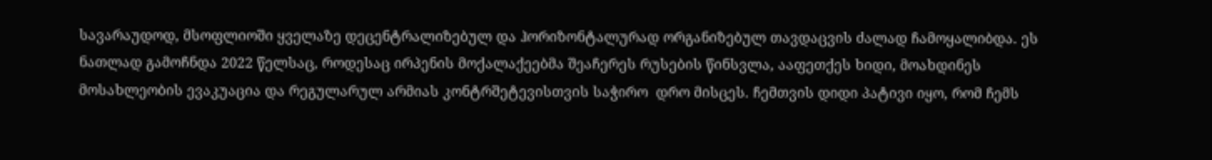სავარაუდოდ, მსოფლიოში ყველაზე დეცენტრალიზებულ და ჰორიზონტალურად ორგანიზებულ თავდაცვის ძალად ჩამოყალიბდა. ეს ნათლად გამოჩნდა 2022 წელსაც, როდესაც ირპენის მოქალაქეებმა შეაჩერეს რუსების წინსვლა, ააფეთქეს ხიდი, მოახდინეს მოსახლეობის ევაკუაცია და რეგულარულ არმიას კონტრშეტევისთვის საჭირო  დრო მისცეს. ჩემთვის დიდი პატივი იყო, რომ ჩემს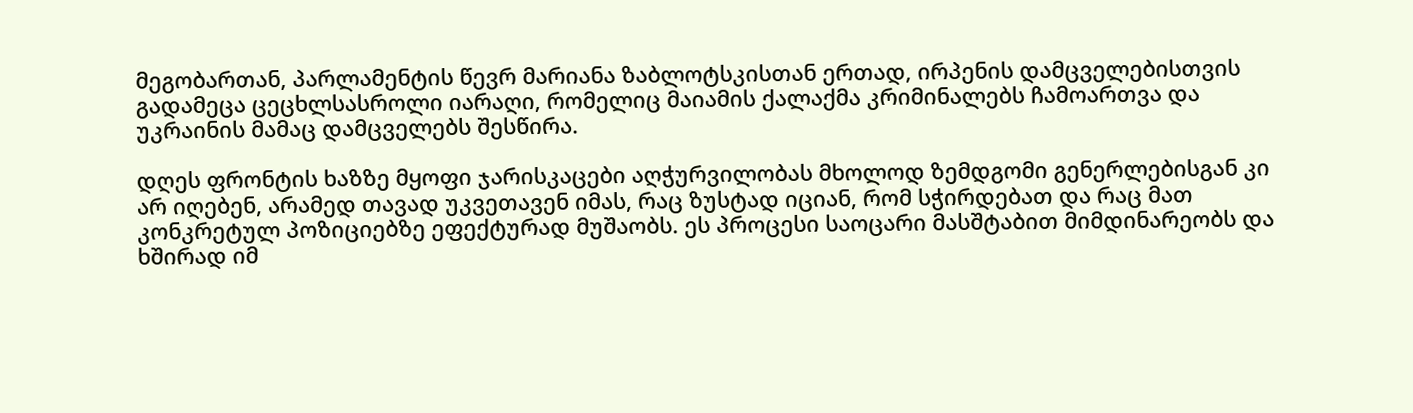მეგობართან, პარლამენტის წევრ მარიანა ზაბლოტსკისთან ერთად, ირპენის დამცველებისთვის გადამეცა ცეცხლსასროლი იარაღი, რომელიც მაიამის ქალაქმა კრიმინალებს ჩამოართვა და უკრაინის მამაც დამცველებს შესწირა.

დღეს ფრონტის ხაზზე მყოფი ჯარისკაცები აღჭურვილობას მხოლოდ ზემდგომი გენერლებისგან კი არ იღებენ, არამედ თავად უკვეთავენ იმას, რაც ზუსტად იციან, რომ სჭირდებათ და რაც მათ კონკრეტულ პოზიციებზე ეფექტურად მუშაობს. ეს პროცესი საოცარი მასშტაბით მიმდინარეობს და ხშირად იმ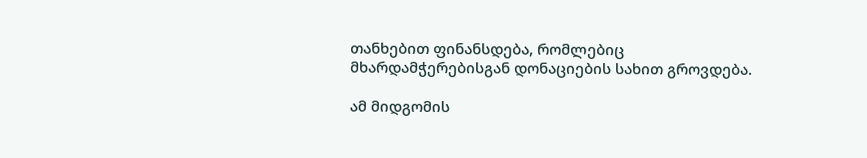თანხებით ფინანსდება, რომლებიც მხარდამჭერებისგან დონაციების სახით გროვდება.

ამ მიდგომის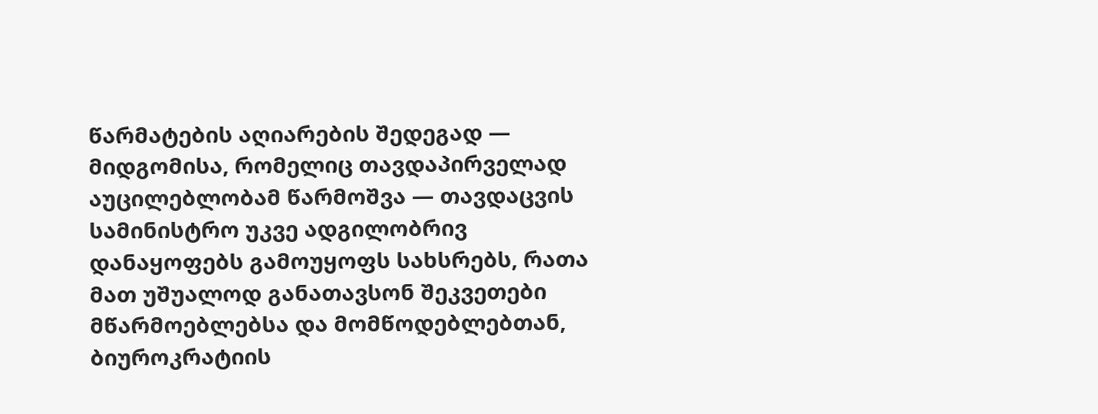წარმატების აღიარების შედეგად — მიდგომისა, რომელიც თავდაპირველად აუცილებლობამ წარმოშვა — თავდაცვის სამინისტრო უკვე ადგილობრივ დანაყოფებს გამოუყოფს სახსრებს, რათა მათ უშუალოდ განათავსონ შეკვეთები მწარმოებლებსა და მომწოდებლებთან, ბიუროკრატიის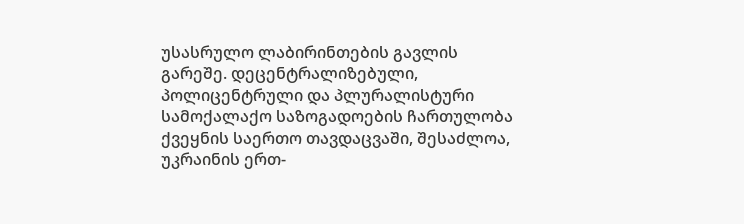უსასრულო ლაბირინთების გავლის გარეშე. დეცენტრალიზებული, პოლიცენტრული და პლურალისტური სამოქალაქო საზოგადოების ჩართულობა ქვეყნის საერთო თავდაცვაში, შესაძლოა, უკრაინის ერთ-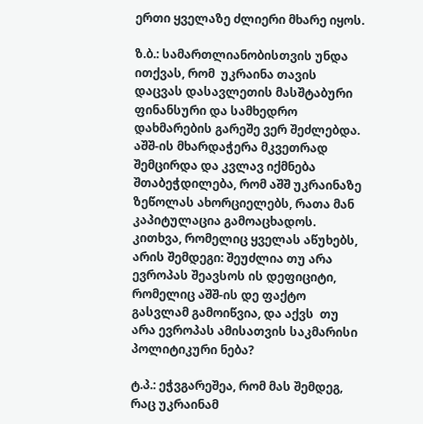ერთი ყველაზე ძლიერი მხარე იყოს.

ზ.ბ.: სამართლიანობისთვის უნდა ითქვას, რომ  უკრაინა თავის დაცვას დასავლეთის მასშტაბური ფინანსური და სამხედრო დახმარების გარეშე ვერ შეძლებდა. აშშ-ის მხარდაჭერა მკვეთრად შემცირდა და კვლავ იქმნება შთაბეჭდილება, რომ აშშ უკრაინაზე ზეწოლას ახორციელებს, რათა მან კაპიტულაცია გამოაცხადოს. კითხვა, რომელიც ყველას აწუხებს, არის შემდეგი: შეუძლია თუ არა ევროპას შეავსოს ის დეფიციტი, რომელიც აშშ-ის დე ფაქტო გასვლამ გამოიწვია, და აქვს  თუ არა ევროპას ამისათვის საკმარისი პოლიტიკური ნება?

ტ.პ.: ეჭვგარეშეა, რომ მას შემდეგ, რაც უკრაინამ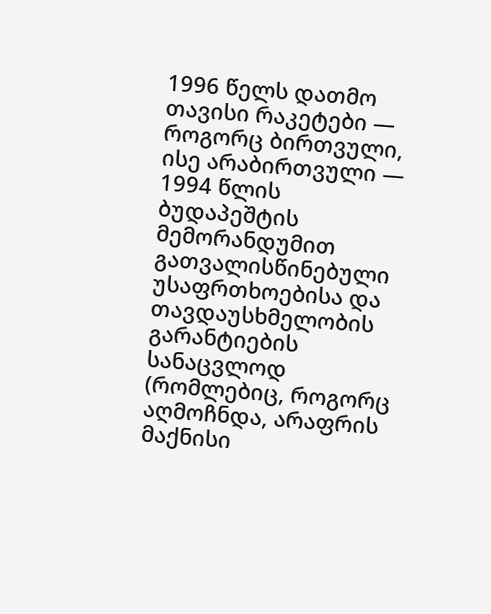1996 წელს დათმო თავისი რაკეტები — როგორც ბირთვული, ისე არაბირთვული — 1994 წლის ბუდაპეშტის მემორანდუმით გათვალისწინებული უსაფრთხოებისა და თავდაუსხმელობის გარანტიების სანაცვლოდ (რომლებიც, როგორც აღმოჩნდა, არაფრის მაქნისი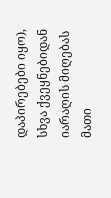დაპირებები იყო), სხვა ქვეყნებიდან იარაღის მიღებას მათი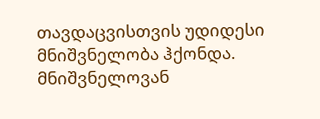თავდაცვისთვის უდიდესი მნიშვნელობა ჰქონდა. მნიშვნელოვან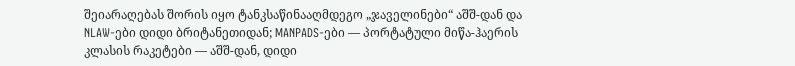შეიარაღებას შორის იყო ტანკსაწინააღმდეგო „ჯაველინები“ აშშ-დან და NLAW-ები დიდი ბრიტანეთიდან; MANPADS-ები — პორტატული მიწა-ჰაერის კლასის რაკეტები — აშშ-დან, დიდი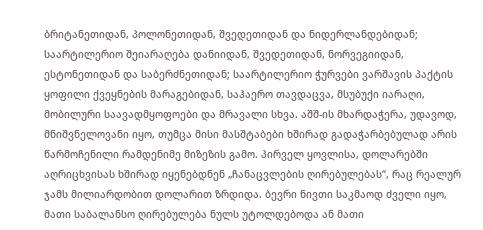ბრიტანეთიდან, პოლონეთიდან, შვედეთიდან და ნიდერლანდებიდან; საარტილერიო შეიარაღება დანიიდან, შვედეთიდან, ნორვეგიიდან, ესტონეთიდან და საბერძნეთიდან; საარტილერიო ჭურვები ვარშავის პაქტის ყოფილი ქვეყნების მარაგებიდან, საჰაერო თავდაცვა, მსუბუქი იარაღი, მობილური საავადმყოფოები და მრავალი სხვა. აშშ-ის მხარდაჭერა, უდავოდ, მნიშვნელოვანი იყო, თუმცა მისი მასშტაბები ხშირად გადაჭარბებულად არის წარმოჩენილი რამდენიმე მიზეზის გამო. პირველ ყოვლისა, დოლარებში აღრიცხვისას ხშირად იყენებდნენ „ჩანაცვლების ღირებულებას“, რაც რეალურ ჯამს მილიარდობით დოლარით ზრდიდა. ბევრი ნივთი საკმაოდ ძველი იყო, მათი საბალანსო ღირებულება ნულს უტოლდებოდა ან მათი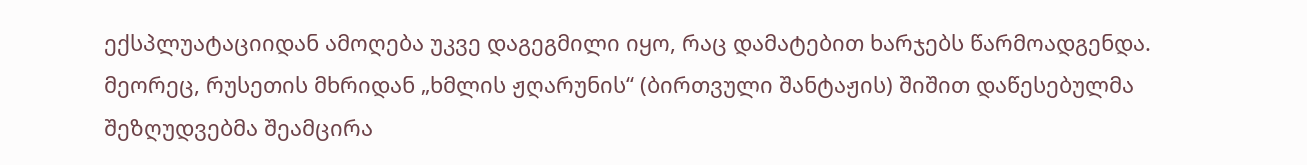ექსპლუატაციიდან ამოღება უკვე დაგეგმილი იყო, რაც დამატებით ხარჯებს წარმოადგენდა. მეორეც, რუსეთის მხრიდან „ხმლის ჟღარუნის“ (ბირთვული შანტაჟის) შიშით დაწესებულმა შეზღუდვებმა შეამცირა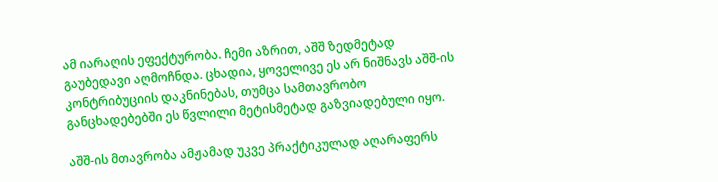ამ იარაღის ეფექტურობა. ჩემი აზრით, აშშ ზედმეტად გაუბედავი აღმოჩნდა. ცხადია, ყოველივე ეს არ ნიშნავს აშშ-ის კონტრიბუციის დაკნინებას, თუმცა სამთავრობო განცხადებებში ეს წვლილი მეტისმეტად გაზვიადებული იყო.

აშშ-ის მთავრობა ამჟამად უკვე პრაქტიკულად აღარაფერს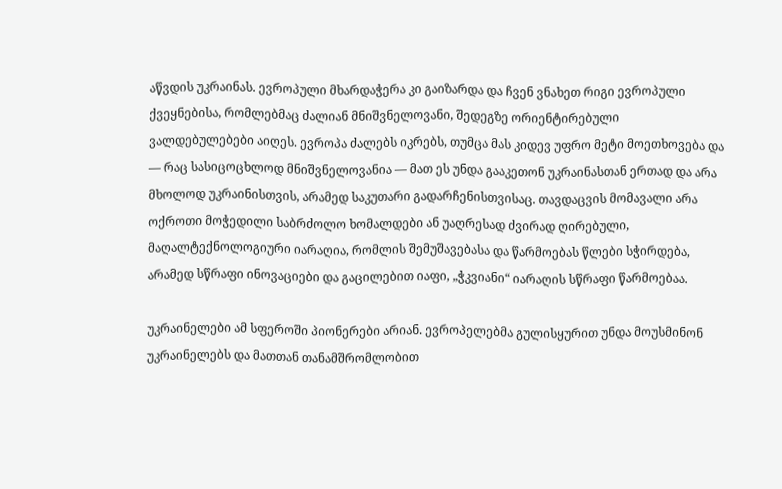აწვდის უკრაინას. ევროპული მხარდაჭერა კი გაიზარდა და ჩვენ ვნახეთ რიგი ევროპული ქვეყნებისა, რომლებმაც ძალიან მნიშვნელოვანი, შედეგზე ორიენტირებული ვალდებულებები აიღეს. ევროპა ძალებს იკრებს, თუმცა მას კიდევ უფრო მეტი მოეთხოვება და — რაც სასიცოცხლოდ მნიშვნელოვანია — მათ ეს უნდა გააკეთონ უკრაინასთან ერთად და არა მხოლოდ უკრაინისთვის, არამედ საკუთარი გადარჩენისთვისაც. თავდაცვის მომავალი არა ოქროთი მოჭედილი საბრძოლო ხომალდები ან უაღრესად ძვირად ღირებული, მაღალტექნოლოგიური იარაღია, რომლის შემუშავებასა და წარმოებას წლები სჭირდება, არამედ სწრაფი ინოვაციები და გაცილებით იაფი, „ჭკვიანი“ იარაღის სწრაფი წარმოებაა.

უკრაინელები ამ სფეროში პიონერები არიან. ევროპელებმა გულისყურით უნდა მოუსმინონ უკრაინელებს და მათთან თანამშრომლობით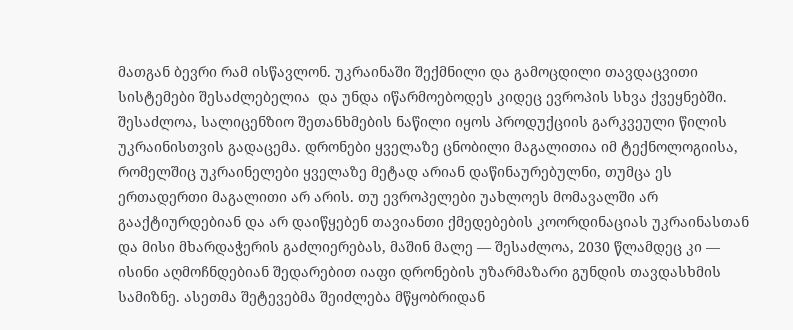მათგან ბევრი რამ ისწავლონ. უკრაინაში შექმნილი და გამოცდილი თავდაცვითი სისტემები შესაძლებელია  და უნდა იწარმოებოდეს კიდეც ევროპის სხვა ქვეყნებში. შესაძლოა, სალიცენზიო შეთანხმების ნაწილი იყოს პროდუქციის გარკვეული წილის უკრაინისთვის გადაცემა. დრონები ყველაზე ცნობილი მაგალითია იმ ტექნოლოგიისა, რომელშიც უკრაინელები ყველაზე მეტად არიან დაწინაურებულნი, თუმცა ეს ერთადერთი მაგალითი არ არის. თუ ევროპელები უახლოეს მომავალში არ გააქტიურდებიან და არ დაიწყებენ თავიანთი ქმედებების კოორდინაციას უკრაინასთან და მისი მხარდაჭერის გაძლიერებას, მაშინ მალე — შესაძლოა, 2030 წლამდეც კი — ისინი აღმოჩნდებიან შედარებით იაფი დრონების უზარმაზარი გუნდის თავდასხმის სამიზნე. ასეთმა შეტევებმა შეიძლება მწყობრიდან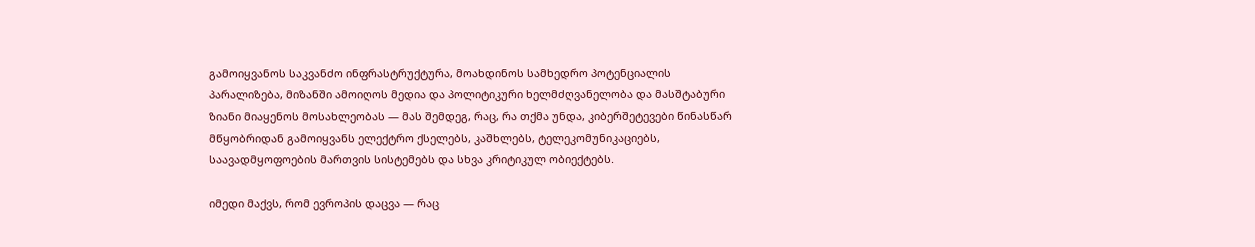გამოიყვანოს საკვანძო ინფრასტრუქტურა, მოახდინოს სამხედრო პოტენციალის პარალიზება, მიზანში ამოიღოს მედია და პოლიტიკური ხელმძღვანელობა და მასშტაბური ზიანი მიაყენოს მოსახლეობას — მას შემდეგ, რაც, რა თქმა უნდა, კიბერშეტევები წინასწარ მწყობრიდან გამოიყვანს ელექტრო ქსელებს, კაშხლებს, ტელეკომუნიკაციებს, საავადმყოფოების მართვის სისტემებს და სხვა კრიტიკულ ობიექტებს.

იმედი მაქვს, რომ ევროპის დაცვა — რაც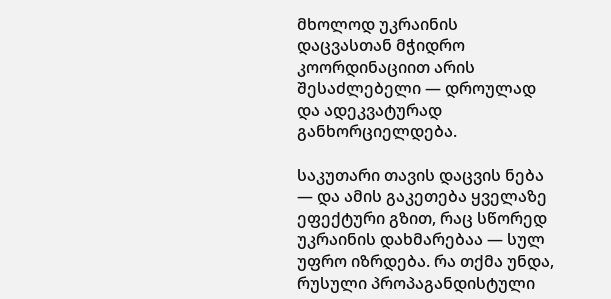მხოლოდ უკრაინის დაცვასთან მჭიდრო კოორდინაციით არის შესაძლებელი — დროულად და ადეკვატურად განხორციელდება.

საკუთარი თავის დაცვის ნება — და ამის გაკეთება ყველაზე ეფექტური გზით, რაც სწორედ უკრაინის დახმარებაა — სულ უფრო იზრდება. რა თქმა უნდა, რუსული პროპაგანდისტული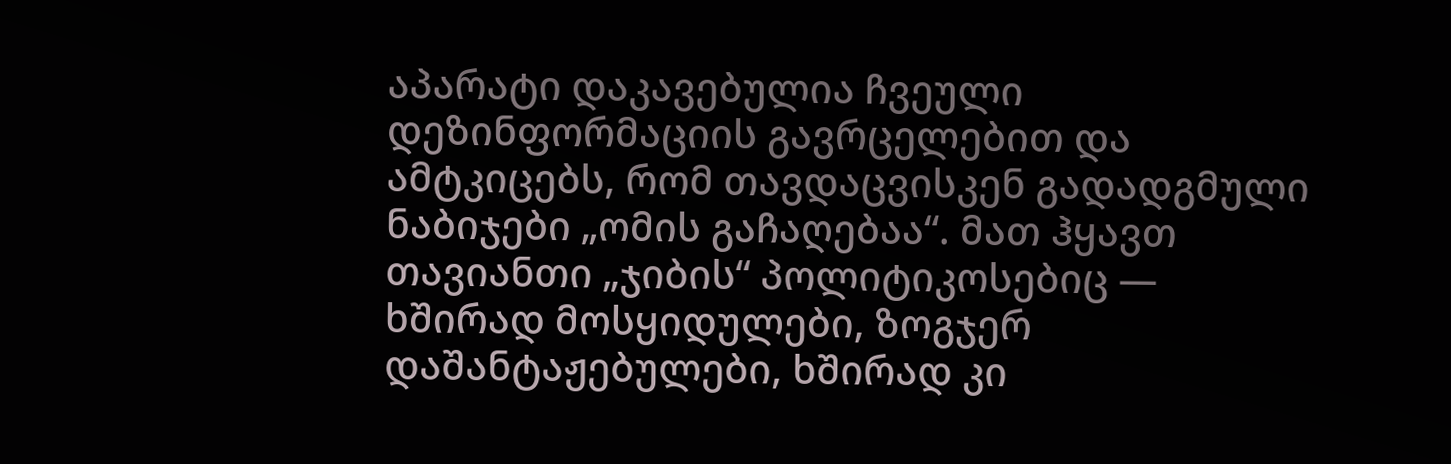აპარატი დაკავებულია ჩვეული დეზინფორმაციის გავრცელებით და ამტკიცებს, რომ თავდაცვისკენ გადადგმული ნაბიჯები „ომის გაჩაღებაა“. მათ ჰყავთ თავიანთი „ჯიბის“ პოლიტიკოსებიც — ხშირად მოსყიდულები, ზოგჯერ დაშანტაჟებულები, ხშირად კი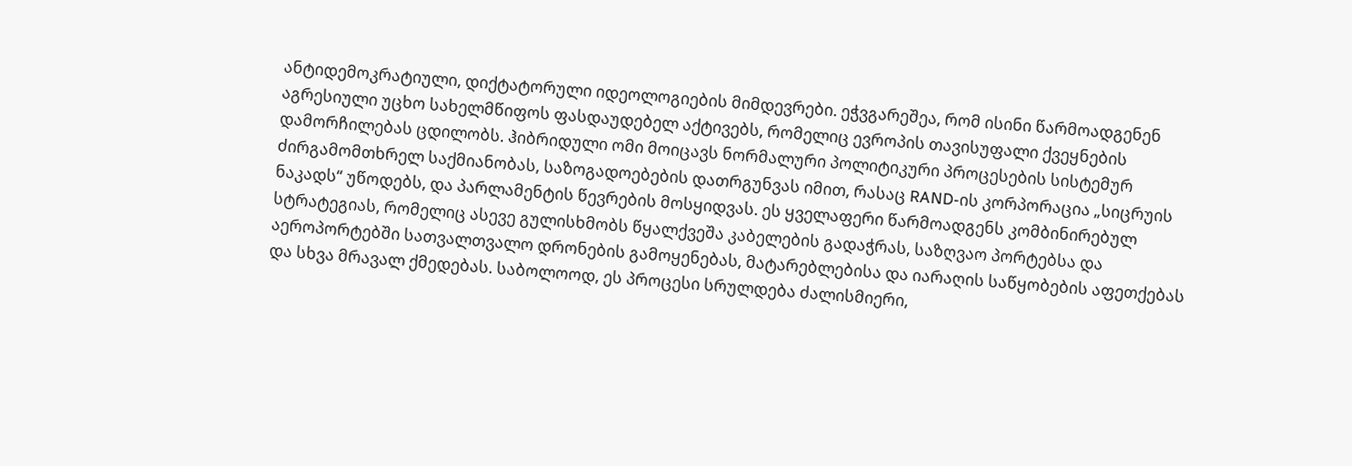ანტიდემოკრატიული, დიქტატორული იდეოლოგიების მიმდევრები. ეჭვგარეშეა, რომ ისინი წარმოადგენენ აგრესიული უცხო სახელმწიფოს ფასდაუდებელ აქტივებს, რომელიც ევროპის თავისუფალი ქვეყნების დამორჩილებას ცდილობს. ჰიბრიდული ომი მოიცავს ნორმალური პოლიტიკური პროცესების სისტემურ ძირგამომთხრელ საქმიანობას, საზოგადოებების დათრგუნვას იმით, რასაც RAND-ის კორპორაცია „სიცრუის ნაკადს“ უწოდებს, და პარლამენტის წევრების მოსყიდვას. ეს ყველაფერი წარმოადგენს კომბინირებულ სტრატეგიას, რომელიც ასევე გულისხმობს წყალქვეშა კაბელების გადაჭრას, საზღვაო პორტებსა და აეროპორტებში სათვალთვალო დრონების გამოყენებას, მატარებლებისა და იარაღის საწყობების აფეთქებას და სხვა მრავალ ქმედებას. საბოლოოდ, ეს პროცესი სრულდება ძალისმიერი,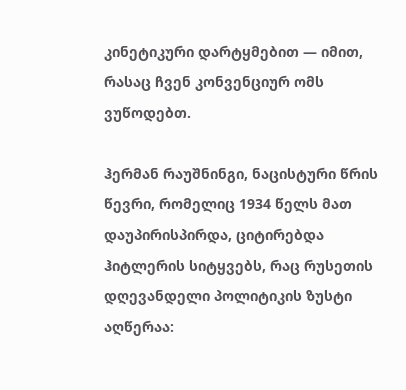კინეტიკური დარტყმებით — იმით, რასაც ჩვენ კონვენციურ ომს ვუწოდებთ.

ჰერმან რაუშნინგი, ნაცისტური წრის წევრი, რომელიც 1934 წელს მათ დაუპირისპირდა, ციტირებდა ჰიტლერის სიტყვებს, რაც რუსეთის დღევანდელი პოლიტიკის ზუსტი აღწერაა: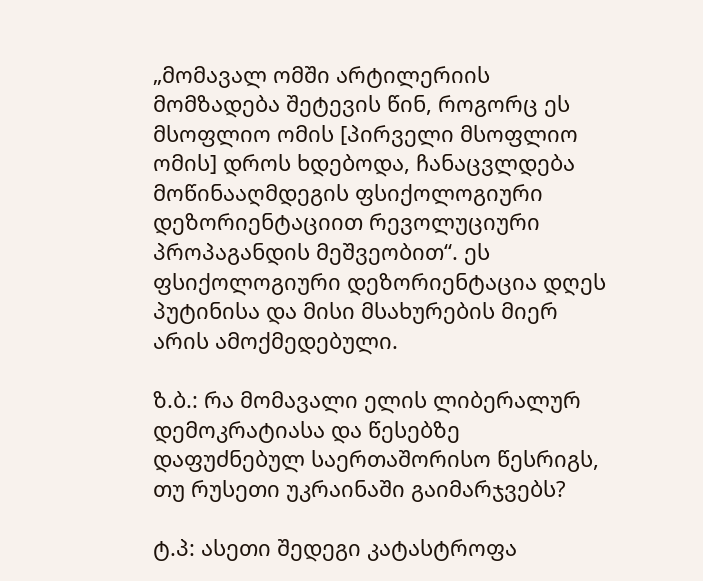„მომავალ ომში არტილერიის მომზადება შეტევის წინ, როგორც ეს მსოფლიო ომის [პირველი მსოფლიო ომის] დროს ხდებოდა, ჩანაცვლდება მოწინააღმდეგის ფსიქოლოგიური დეზორიენტაციით რევოლუციური პროპაგანდის მეშვეობით“. ეს ფსიქოლოგიური დეზორიენტაცია დღეს პუტინისა და მისი მსახურების მიერ არის ამოქმედებული.

ზ.ბ.: რა მომავალი ელის ლიბერალურ დემოკრატიასა და წესებზე დაფუძნებულ საერთაშორისო წესრიგს, თუ რუსეთი უკრაინაში გაიმარჯვებს?

ტ.პ: ასეთი შედეგი კატასტროფა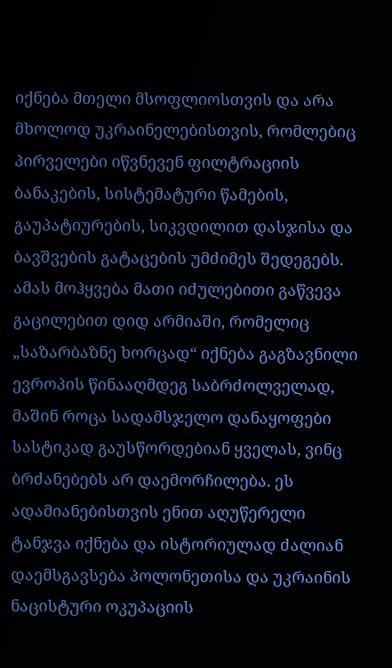იქნება მთელი მსოფლიოსთვის და არა მხოლოდ უკრაინელებისთვის, რომლებიც პირველები იწვნევენ ფილტრაციის ბანაკების, სისტემატური წამების, გაუპატიურების, სიკვდილით დასჯისა და ბავშვების გატაცების უმძიმეს შედეგებს. ამას მოჰყვება მათი იძულებითი გაწვევა გაცილებით დიდ არმიაში, რომელიც „საზარბაზნე ხორცად“ იქნება გაგზავნილი ევროპის წინააღმდეგ საბრძოლველად, მაშინ როცა სადამსჯელო დანაყოფები სასტიკად გაუსწორდებიან ყველას, ვინც ბრძანებებს არ დაემორჩილება. ეს ადამიანებისთვის ენით აღუწერელი ტანჯვა იქნება და ისტორიულად ძალიან დაემსგავსება პოლონეთისა და უკრაინის ნაცისტური ოკუპაციის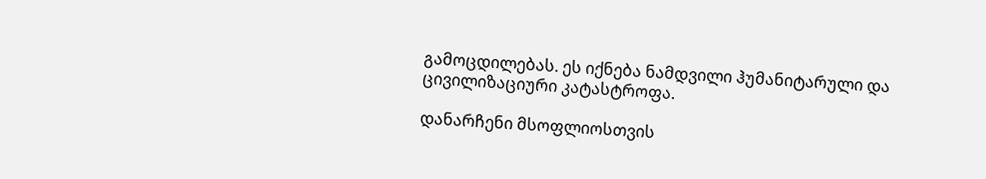გამოცდილებას. ეს იქნება ნამდვილი ჰუმანიტარული და ცივილიზაციური კატასტროფა.

დანარჩენი მსოფლიოსთვის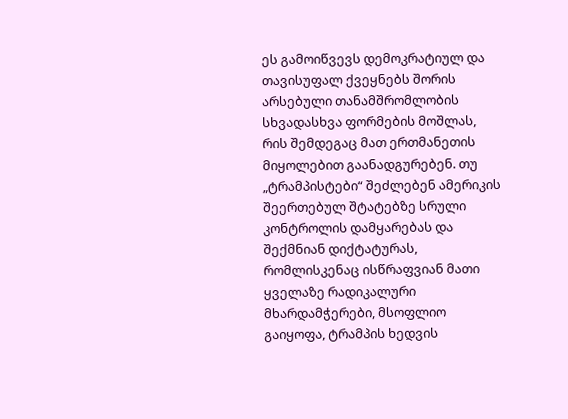ეს გამოიწვევს დემოკრატიულ და თავისუფალ ქვეყნებს შორის არსებული თანამშრომლობის სხვადასხვა ფორმების მოშლას, რის შემდეგაც მათ ერთმანეთის მიყოლებით გაანადგურებენ. თუ „ტრამპისტები“ შეძლებენ ამერიკის შეერთებულ შტატებზე სრული კონტროლის დამყარებას და შექმნიან დიქტატურას, რომლისკენაც ისწრაფვიან მათი ყველაზე რადიკალური მხარდამჭერები, მსოფლიო გაიყოფა, ტრამპის ხედვის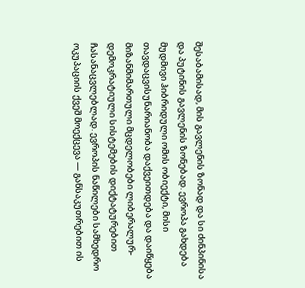შესაბამისად, მის გავლენის ზონად და სი ძინპინისა და პუტინის გავლენის ზონებად. ევროპა გახდება მუდმივი ჰიბრიდული ომის ობიექტი, მისი თავდაცვისუნარიანობა დაქვეითდება და დაიწყება მიზანმიმართული მცდელობები ლიბერალურ-დემოკრატიული სისტემების დიქტატურებით ჩასანაცვლებლად. ევროპის ნაწილები სამხედრო ოკუპაციის ქვეშ მოექცევა — განსაკუთრებით ის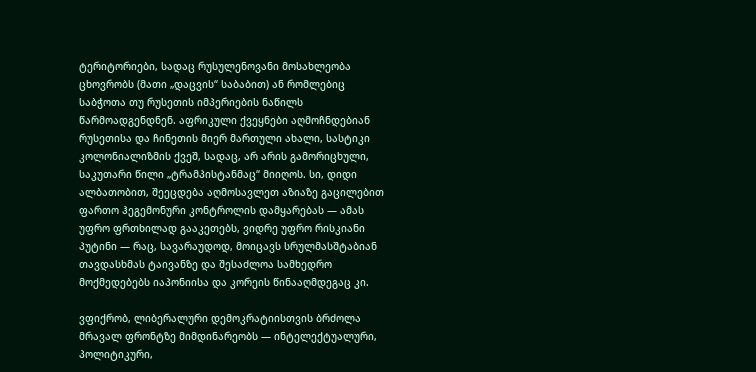ტერიტორიები, სადაც რუსულენოვანი მოსახლეობა ცხოვრობს (მათი „დაცვის“ საბაბით) ან რომლებიც საბჭოთა თუ რუსეთის იმპერიების ნაწილს წარმოადგენდნენ. აფრიკული ქვეყნები აღმოჩნდებიან რუსეთისა და ჩინეთის მიერ მართული ახალი, სასტიკი კოლონიალიზმის ქვეშ, სადაც, არ არის გამორიცხული, საკუთარი წილი „ტრამპისტანმაც“ მიიღოს. სი, დიდი ალბათობით, შეეცდება აღმოსავლეთ აზიაზე გაცილებით ფართო ჰეგემონური კონტროლის დამყარებას — ამას უფრო ფრთხილად გააკეთებს, ვიდრე უფრო რისკიანი პუტინი — რაც, სავარაუდოდ, მოიცავს სრულმასშტაბიან თავდასხმას ტაივანზე და შესაძლოა სამხედრო მოქმედებებს იაპონიისა და კორეის წინააღმდეგაც კი.

ვფიქრობ, ლიბერალური დემოკრატიისთვის ბრძოლა მრავალ ფრონტზე მიმდინარეობს — ინტელექტუალური, პოლიტიკური,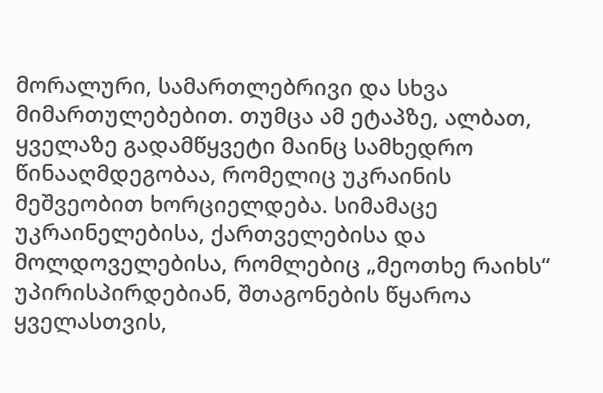მორალური, სამართლებრივი და სხვა მიმართულებებით. თუმცა ამ ეტაპზე, ალბათ, ყველაზე გადამწყვეტი მაინც სამხედრო წინააღმდეგობაა, რომელიც უკრაინის მეშვეობით ხორციელდება. სიმამაცე უკრაინელებისა, ქართველებისა და მოლდოველებისა, რომლებიც „მეოთხე რაიხს“ უპირისპირდებიან, შთაგონების წყაროა ყველასთვის,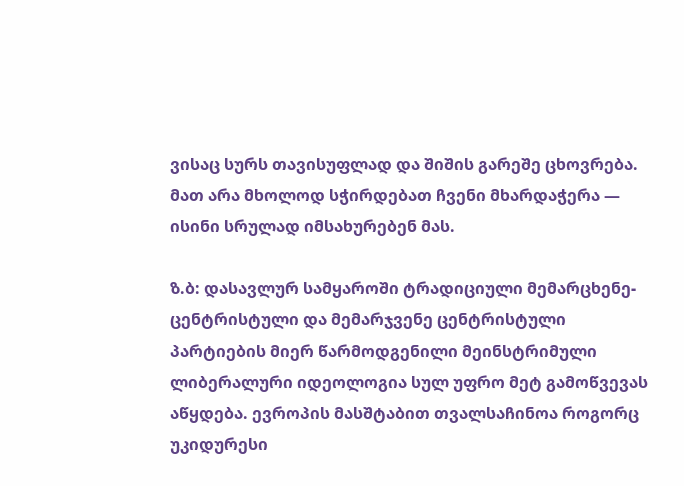ვისაც სურს თავისუფლად და შიშის გარეშე ცხოვრება. მათ არა მხოლოდ სჭირდებათ ჩვენი მხარდაჭერა — ისინი სრულად იმსახურებენ მას.

ზ.ბ: დასავლურ სამყაროში ტრადიციული მემარცხენე-ცენტრისტული და მემარჯვენე ცენტრისტული პარტიების მიერ წარმოდგენილი მეინსტრიმული  ლიბერალური იდეოლოგია სულ უფრო მეტ გამოწვევას აწყდება. ევროპის მასშტაბით თვალსაჩინოა როგორც უკიდურესი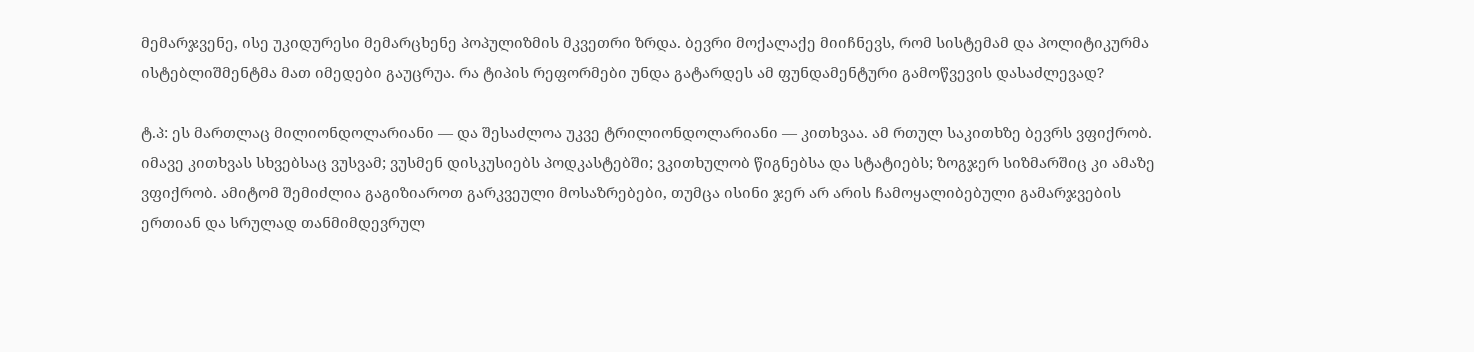მემარჯვენე, ისე უკიდურესი მემარცხენე პოპულიზმის მკვეთრი ზრდა. ბევრი მოქალაქე მიიჩნევს, რომ სისტემამ და პოლიტიკურმა ისტებლიშმენტმა მათ იმედები გაუცრუა. რა ტიპის რეფორმები უნდა გატარდეს ამ ფუნდამენტური გამოწვევის დასაძლევად?

ტ.პ: ეს მართლაც მილიონდოლარიანი — და შესაძლოა უკვე ტრილიონდოლარიანი — კითხვაა. ამ რთულ საკითხზე ბევრს ვფიქრობ. იმავე კითხვას სხვებსაც ვუსვამ; ვუსმენ დისკუსიებს პოდკასტებში; ვკითხულობ წიგნებსა და სტატიებს; ზოგჯერ სიზმარშიც კი ამაზე ვფიქრობ. ამიტომ შემიძლია გაგიზიაროთ გარკვეული მოსაზრებები, თუმცა ისინი ჯერ არ არის ჩამოყალიბებული გამარჯვების ერთიან და სრულად თანმიმდევრულ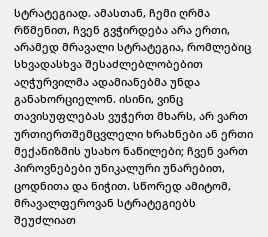სტრატეგიად. ამასთან, ჩემი ღრმა რწმენით, ჩვენ გვჭირდება არა ერთი, არამედ მრავალი სტრატეგია, რომლებიც სხვადასხვა შესაძლებლობებით აღჭურვილმა ადამიანებმა უნდა განახორციელონ. ისინი, ვინც თავისუფლებას ვუჭერთ მხარს, არ ვართ ურთიერთშემცვლელი ხრახნები ან ერთი მექანიზმის უსახო ნაწილები; ჩვენ ვართ პიროვნებები უნიკალური უნარებით, ცოდნითა და ნიჭით. სწორედ ამიტომ, მრავალფეროვან სტრატეგიებს შეუძლიათ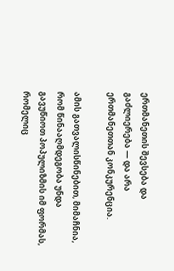ერთმანეთის შევსება და გაძლიერება — და არა ერთმანეთთან კონკურენცია.

ამის გათვალისწინებით, მიმაჩნია, რომ წინააღმდეგობა უნდა გავუწიოთ პოპულიზმის იმ ფორმას, რომელიც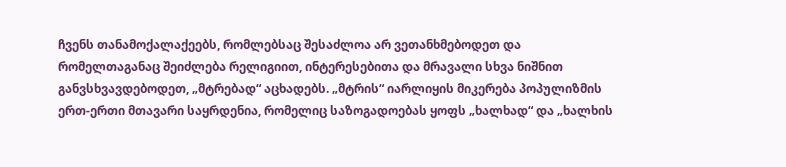ჩვენს თანამოქალაქეებს, რომლებსაც შესაძლოა არ ვეთანხმებოდეთ და რომელთაგანაც შეიძლება რელიგიით, ინტერესებითა და მრავალი სხვა ნიშნით განვსხვავდებოდეთ, „მტრებად“ აცხადებს. „მტრის“ იარლიყის მიკერება პოპულიზმის ერთ-ერთი მთავარი საყრდენია, რომელიც საზოგადოებას ყოფს „ხალხად“ და „ხალხის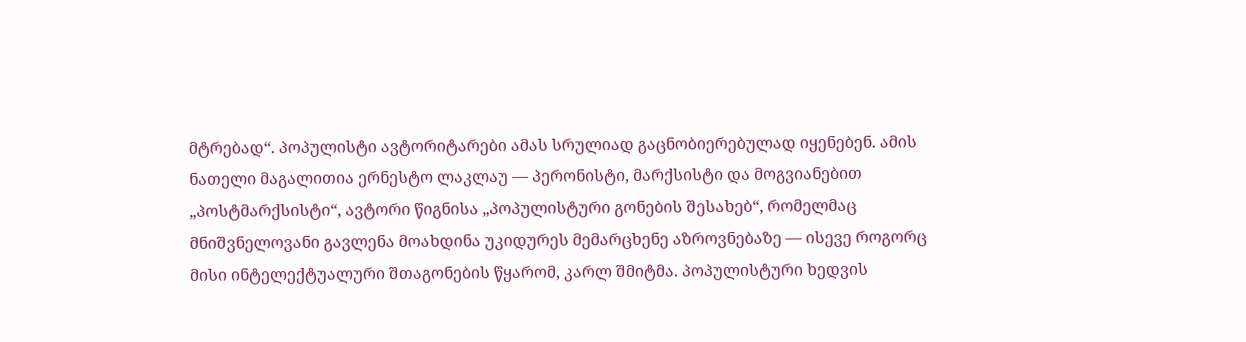მტრებად“. პოპულისტი ავტორიტარები ამას სრულიად გაცნობიერებულად იყენებენ. ამის ნათელი მაგალითია ერნესტო ლაკლაუ — პერონისტი, მარქსისტი და მოგვიანებით „პოსტმარქსისტი“, ავტორი წიგნისა „პოპულისტური გონების შესახებ“, რომელმაც მნიშვნელოვანი გავლენა მოახდინა უკიდურეს მემარცხენე აზროვნებაზე — ისევე როგორც მისი ინტელექტუალური შთაგონების წყარომ, კარლ შმიტმა. პოპულისტური ხედვის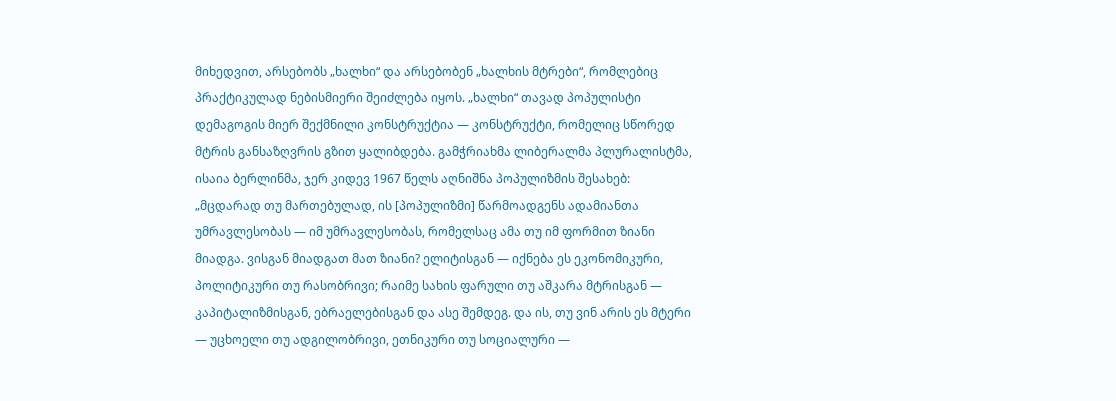მიხედვით, არსებობს „ხალხი“ და არსებობენ „ხალხის მტრები“, რომლებიც პრაქტიკულად ნებისმიერი შეიძლება იყოს. „ხალხი“ თავად პოპულისტი დემაგოგის მიერ შექმნილი კონსტრუქტია — კონსტრუქტი, რომელიც სწორედ მტრის განსაზღვრის გზით ყალიბდება. გამჭრიახმა ლიბერალმა პლურალისტმა, ისაია ბერლინმა, ჯერ კიდევ 1967 წელს აღნიშნა პოპულიზმის შესახებ: „მცდარად თუ მართებულად, ის [პოპულიზმი] წარმოადგენს ადამიანთა უმრავლესობას — იმ უმრავლესობას, რომელსაც ამა თუ იმ ფორმით ზიანი მიადგა. ვისგან მიადგათ მათ ზიანი? ელიტისგან — იქნება ეს ეკონომიკური, პოლიტიკური თუ რასობრივი; რაიმე სახის ფარული თუ აშკარა მტრისგან — კაპიტალიზმისგან, ებრაელებისგან და ასე შემდეგ. და ის, თუ ვინ არის ეს მტერი — უცხოელი თუ ადგილობრივი, ეთნიკური თუ სოციალური —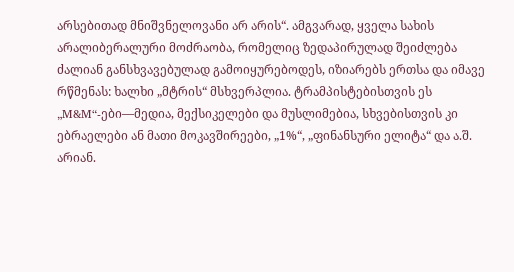არსებითად მნიშვნელოვანი არ არის“. ამგვარად, ყველა სახის არალიბერალური მოძრაობა, რომელიც ზედაპირულად შეიძლება ძალიან განსხვავებულად გამოიყურებოდეს, იზიარებს ერთსა და იმავე რწმენას: ხალხი „მტრის“ მსხვერპლია. ტრამპისტებისთვის ეს „M&M“-ები—მედია, მექსიკელები და მუსლიმებია, სხვებისთვის კი ებრაელები ან მათი მოკავშირეები, „1%“, „ფინანსური ელიტა“ და ა.შ. არიან.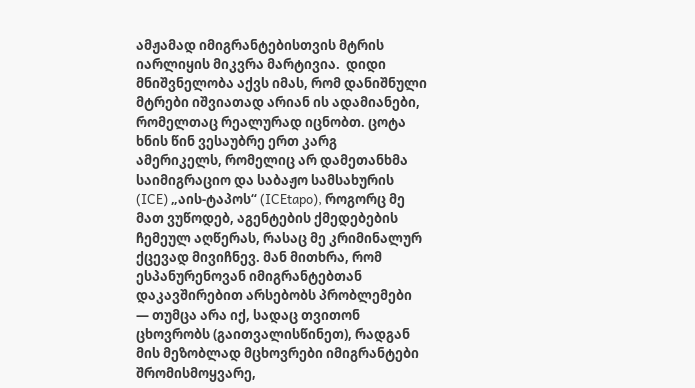ამჟამად იმიგრანტებისთვის მტრის იარლიყის მიკვრა მარტივია.  დიდი მნიშვნელობა აქვს იმას, რომ დანიშნული  მტრები იშვიათად არიან ის ადამიანები, რომელთაც რეალურად იცნობთ. ცოტა ხნის წინ ვესაუბრე ერთ კარგ  ამერიკელს, რომელიც არ დამეთანხმა საიმიგრაციო და საბაჟო სამსახურის (ICE) „აის-ტაპოს“ (ICEtapo), როგორც მე მათ ვუწოდებ, აგენტების ქმედებების ჩემეულ აღწერას, რასაც მე კრიმინალურ ქცევად მივიჩნევ. მან მითხრა, რომ ესპანურენოვან იმიგრანტებთან დაკავშირებით არსებობს პრობლემები — თუმცა არა იქ, სადაც თვითონ ცხოვრობს (გაითვალისწინეთ), რადგან მის მეზობლად მცხოვრები იმიგრანტები შრომისმოყვარე,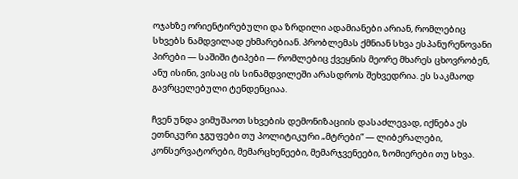ოჯახზე ორიენტირებული და ზრდილი ადამიანები არიან, რომლებიც სხვებს ნამდვილად ეხმარებიან. პრობლემას ქმნიან სხვა ესპანურენოვანი პირები — საშიში ტიპები — რომლებიც ქვეყნის მეორე მხარეს ცხოვრობენ, ანუ ისინი, ვისაც ის სინამდვილეში არასდროს შეხვედრია. ეს საკმაოდ გავრცელებული ტენდენციაა.

ჩვენ უნდა ვიმუშაოთ სხვების დემონიზაციის დასაძლევად, იქნება ეს ეთნიკური ჯგუფები თუ პოლიტიკური „მტრები“ — ლიბერალები, კონსერვატორები, მემარცხენეები, მემარჯვენეები, ზომიერები თუ სხვა.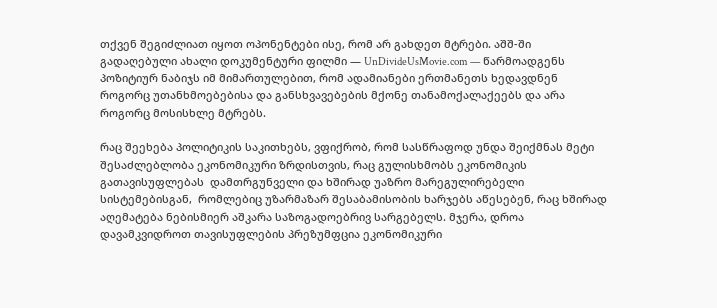თქვენ შეგიძლიათ იყოთ ოპონენტები ისე, რომ არ გახდეთ მტრები. აშშ-ში გადაღებული ახალი დოკუმენტური ფილმი — UnDivideUsMovie.com — წარმოადგენს პოზიტიურ ნაბიჯს იმ მიმართულებით, რომ ადამიანები ერთმანეთს ხედავდნენ როგორც უთანხმოებებისა და განსხვავებების მქონე თანამოქალაქეებს და არა როგორც მოსისხლე მტრებს.

რაც შეეხება პოლიტიკის საკითხებს, ვფიქრობ, რომ სასწრაფოდ უნდა შეიქმნას მეტი შესაძლებლობა ეკონომიკური ზრდისთვის, რაც გულისხმობს ეკონომიკის გათავისუფლებას  დამთრგუნველი და ხშირად უაზრო მარეგულირებელი სისტემებისგან,  რომლებიც უზარმაზარ შესაბამისობის ხარჯებს აწესებენ, რაც ხშირად აღემატება ნებისმიერ აშკარა საზოგადოებრივ სარგებელს. მჯერა, დროა დავამკვიდროთ თავისუფლების პრეზუმფცია ეკონომიკური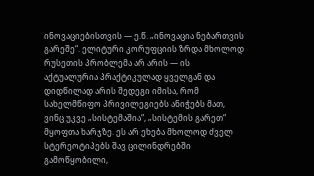ინოვაციებისთვის — ე.წ. „ინოვაცია ნებართვის გარეშე“. ელიტური კორუფციის ზრდა მხოლოდ რუსეთის პრობლემა არ არის — ის აქტუალურია პრაქტიკულად ყველგან და დიდწილად არის შედეგი იმისა, რომ სახელმწიფო პრივილეგიებს ანიჭებს მათ, ვინც უკვე „სისტემაშია“, „სისტემის გარეთ“ მყოფთა ხარჯზე. ეს არ ეხება მხოლოდ ძველ სტერეოტიპებს შავ ცილინდრებში გამოწყობილი,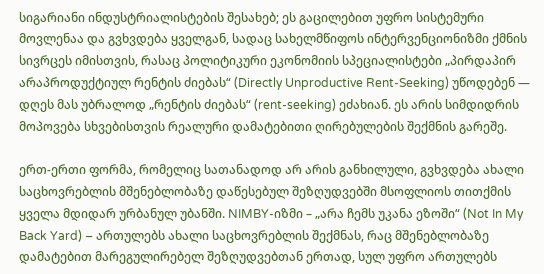სიგარიანი ინდუსტრიალისტების შესახებ; ეს გაცილებით უფრო სისტემური მოვლენაა და გვხვდება ყველგან, სადაც სახელმწიფოს ინტერვენციონიზმი ქმნის სივრცეს იმისთვის, რასაც პოლიტიკური ეკონომიის სპეციალისტები „პირდაპირ არაპროდუქტიულ რენტის ძიებას“ (Directly Unproductive Rent-Seeking) უწოდებენ — დღეს მას უბრალოდ „რენტის ძიებას“ (rent-seeking) ეძახიან. ეს არის სიმდიდრის მოპოვება სხვებისთვის რეალური დამატებითი ღირებულების შექმნის გარეშე.

ერთ-ერთი ფორმა, რომელიც სათანადოდ არ არის განხილული, გვხვდება ახალი საცხოვრებლის მშენებლობაზე დაწესებულ შეზღუდვებში მსოფლიოს თითქმის ყველა მდიდარ ურბანულ უბანში. NIMBY-იზმი – „არა ჩემს უკანა ეზოში“ (Not In My Back Yard) – ართულებს ახალი საცხოვრებლის შექმნას, რაც მშენებლობაზე დამატებით მარეგულირებელ შეზღუდვებთან ერთად, სულ უფრო ართულებს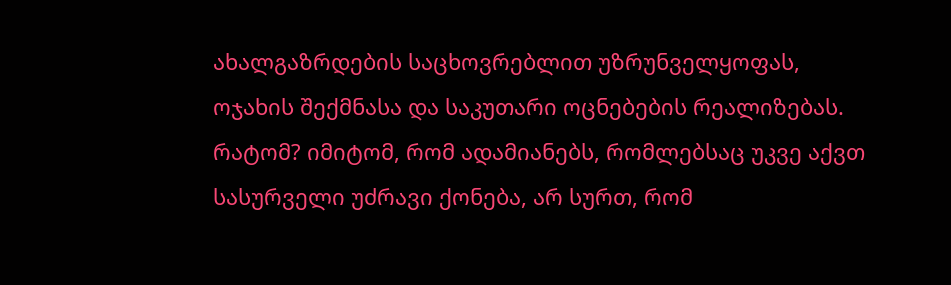ახალგაზრდების საცხოვრებლით უზრუნველყოფას, ოჯახის შექმნასა და საკუთარი ოცნებების რეალიზებას. რატომ? იმიტომ, რომ ადამიანებს, რომლებსაც უკვე აქვთ სასურველი უძრავი ქონება, არ სურთ, რომ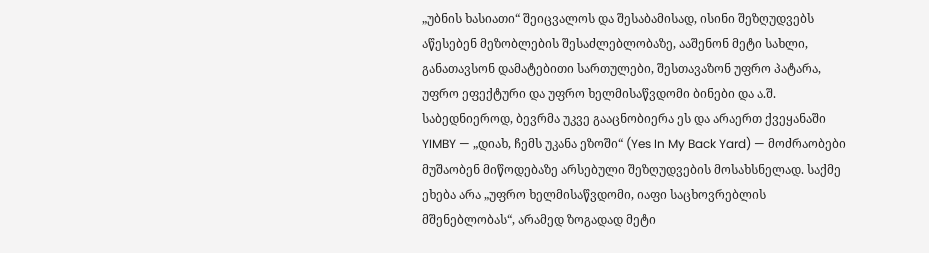„უბნის ხასიათი“ შეიცვალოს და შესაბამისად, ისინი შეზღუდვებს აწესებენ მეზობლების შესაძლებლობაზე, ააშენონ მეტი სახლი, განათავსონ დამატებითი სართულები, შესთავაზონ უფრო პატარა, უფრო ეფექტური და უფრო ხელმისაწვდომი ბინები და ა.შ. საბედნიეროდ, ბევრმა უკვე გააცნობიერა ეს და არაერთ ქვეყანაში YIMBY — „დიახ, ჩემს უკანა ეზოში“ (Yes In My Back Yard) — მოძრაობები მუშაობენ მიწოდებაზე არსებული შეზღუდვების მოსახსნელად. საქმე ეხება არა „უფრო ხელმისაწვდომი, იაფი საცხოვრებლის მშენებლობას“, არამედ ზოგადად მეტი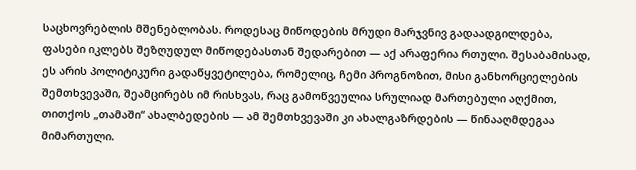საცხოვრებლის მშენებლობას. როდესაც მიწოდების მრუდი მარჯვნივ გადაადგილდება, ფასები იკლებს შეზღუდულ მიწოდებასთან შედარებით — აქ არაფერია რთული. შესაბამისად, ეს არის პოლიტიკური გადაწყვეტილება, რომელიც, ჩემი პროგნოზით, მისი განხორციელების შემთხვევაში, შეამცირებს იმ რისხვას, რაც გამოწვეულია სრულიად მართებული აღქმით, თითქოს „თამაში“ ახალბედების — ამ შემთხვევაში კი ახალგაზრდების — წინააღმდეგაა მიმართული.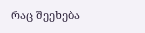რაც შეეხება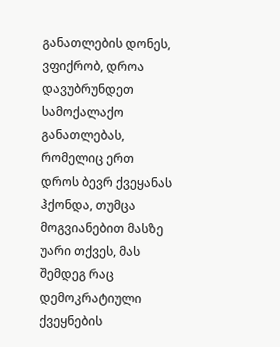განათლების დონეს, ვფიქრობ, დროა დავუბრუნდეთ სამოქალაქო განათლებას, რომელიც ერთ დროს ბევრ ქვეყანას ჰქონდა, თუმცა მოგვიანებით მასზე უარი თქვეს, მას შემდეგ რაც დემოკრატიული ქვეყნების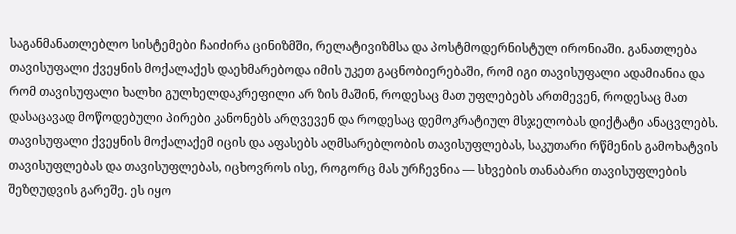საგანმანათლებლო სისტემები ჩაიძირა ცინიზმში, რელატივიზმსა და პოსტმოდერნისტულ ირონიაში. განათლება თავისუფალი ქვეყნის მოქალაქეს დაეხმარებოდა იმის უკეთ გაცნობიერებაში, რომ იგი თავისუფალი ადამიანია და რომ თავისუფალი ხალხი გულხელდაკრეფილი არ ზის მაშინ, როდესაც მათ უფლებებს ართმევენ, როდესაც მათ დასაცავად მოწოდებული პირები კანონებს არღვევენ და როდესაც დემოკრატიულ მსჯელობას დიქტატი ანაცვლებს. თავისუფალი ქვეყნის მოქალაქემ იცის და აფასებს აღმსარებლობის თავისუფლებას, საკუთარი რწმენის გამოხატვის თავისუფლებას და თავისუფლებას, იცხოვროს ისე, როგორც მას ურჩევნია — სხვების თანაბარი თავისუფლების შეზღუდვის გარეშე. ეს იყო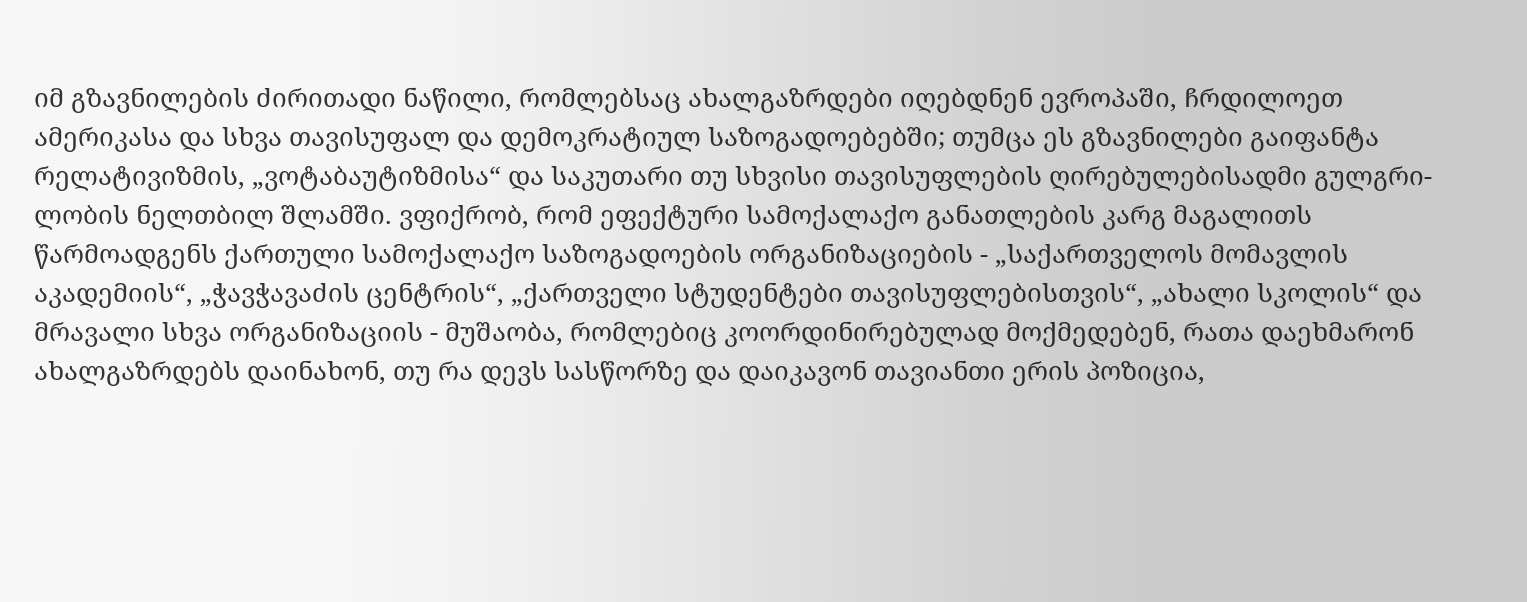იმ გზავნილების ძირითადი ნაწილი, რომლებსაც ახალგაზრდები იღებდნენ ევროპაში, ჩრდილოეთ ამერიკასა და სხვა თავისუფალ და დემოკრატიულ საზოგადოებებში; თუმცა ეს გზავნილები გაიფანტა რელატივიზმის, „ვოტაბაუტიზმისა“ და საკუთარი თუ სხვისი თავისუფლების ღირებულებისადმი გულგრი-ლობის ნელთბილ შლამში. ვფიქრობ, რომ ეფექტური სამოქალაქო განათლების კარგ მაგალითს წარმოადგენს ქართული სამოქალაქო საზოგადოების ორგანიზაციების - „საქართველოს მომავლის აკადემიის“, „ჭავჭავაძის ცენტრის“, „ქართველი სტუდენტები თავისუფლებისთვის“, „ახალი სკოლის“ და მრავალი სხვა ორგანიზაციის - მუშაობა, რომლებიც კოორდინირებულად მოქმედებენ, რათა დაეხმარონ ახალგაზრდებს დაინახონ, თუ რა დევს სასწორზე და დაიკავონ თავიანთი ერის პოზიცია,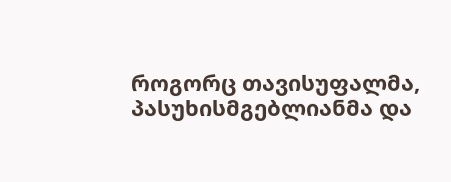როგორც თავისუფალმა, პასუხისმგებლიანმა და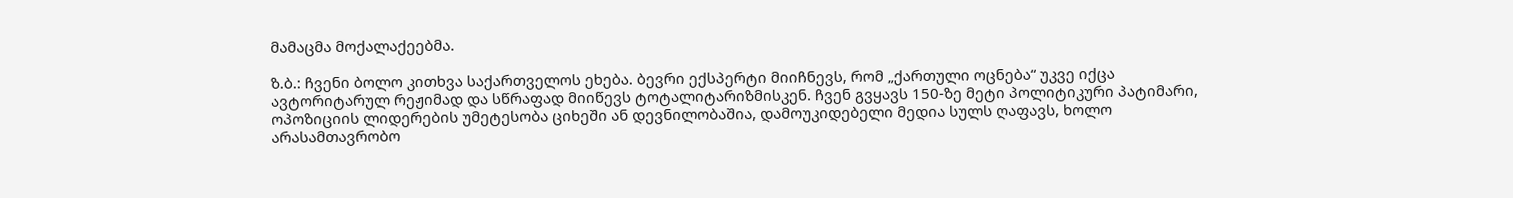მამაცმა მოქალაქეებმა.

ზ.ბ.: ჩვენი ბოლო კითხვა საქართველოს ეხება. ბევრი ექსპერტი მიიჩნევს, რომ „ქართული ოცნება“ უკვე იქცა ავტორიტარულ რეჟიმად და სწრაფად მიიწევს ტოტალიტარიზმისკენ. ჩვენ გვყავს 150-ზე მეტი პოლიტიკური პატიმარი, ოპოზიციის ლიდერების უმეტესობა ციხეში ან დევნილობაშია, დამოუკიდებელი მედია სულს ღაფავს, ხოლო არასამთავრობო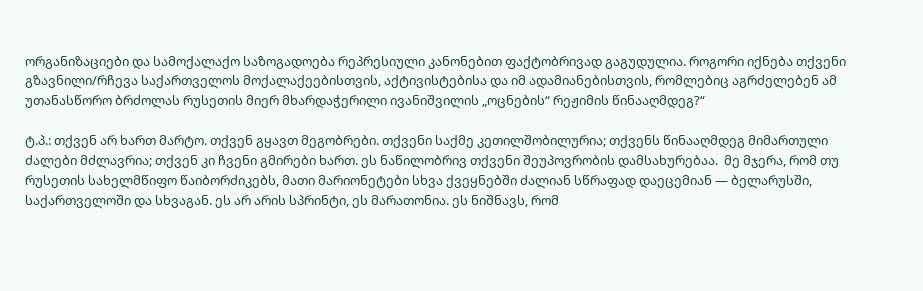ორგანიზაციები და სამოქალაქო საზოგადოება რეპრესიული კანონებით ფაქტობრივად გაგუდულია. როგორი იქნება თქვენი გზავნილი/რჩევა საქართველოს მოქალაქეებისთვის, აქტივისტებისა და იმ ადამიანებისთვის, რომლებიც აგრძელებენ ამ უთანასწორო ბრძოლას რუსეთის მიერ მხარდაჭერილი ივანიშვილის „ოცნების“ რეჟიმის წინააღმდეგ?“

ტ.პ.: თქვენ არ ხართ მარტო. თქვენ გყავთ მეგობრები. თქვენი საქმე კეთილშობილურია; თქვენს წინააღმდეგ მიმართული ძალები მძლავრია; თქვენ კი ჩვენი გმირები ხართ. ეს ნაწილობრივ თქვენი შეუპოვრობის დამსახურებაა.  მე მჯერა, რომ თუ რუსეთის სახელმწიფო წაიბორძიკებს, მათი მარიონეტები სხვა ქვეყნებში ძალიან სწრაფად დაეცემიან — ბელარუსში, საქართველოში და სხვაგან. ეს არ არის სპრინტი, ეს მარათონია. ეს ნიშნავს, რომ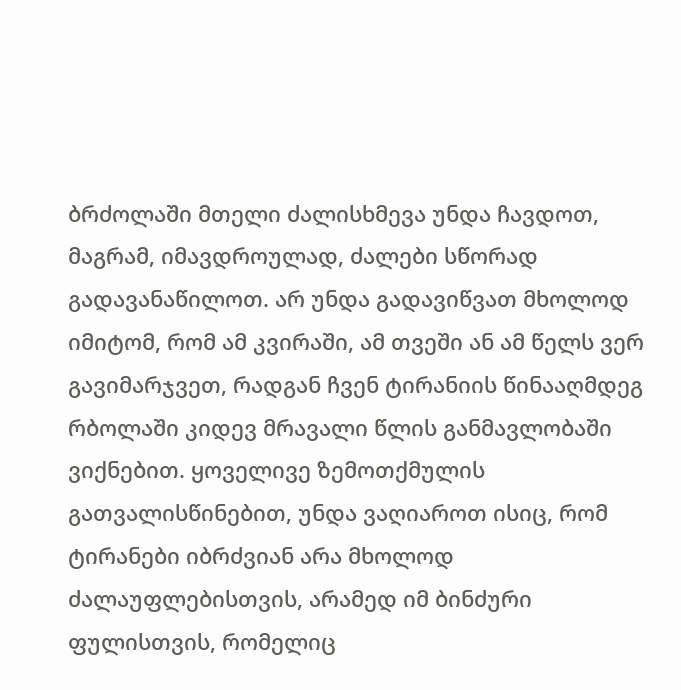ბრძოლაში მთელი ძალისხმევა უნდა ჩავდოთ, მაგრამ, იმავდროულად, ძალები სწორად გადავანაწილოთ. არ უნდა გადავიწვათ მხოლოდ იმიტომ, რომ ამ კვირაში, ამ თვეში ან ამ წელს ვერ გავიმარჯვეთ, რადგან ჩვენ ტირანიის წინააღმდეგ რბოლაში კიდევ მრავალი წლის განმავლობაში ვიქნებით. ყოველივე ზემოთქმულის გათვალისწინებით, უნდა ვაღიაროთ ისიც, რომ ტირანები იბრძვიან არა მხოლოდ ძალაუფლებისთვის, არამედ იმ ბინძური ფულისთვის, რომელიც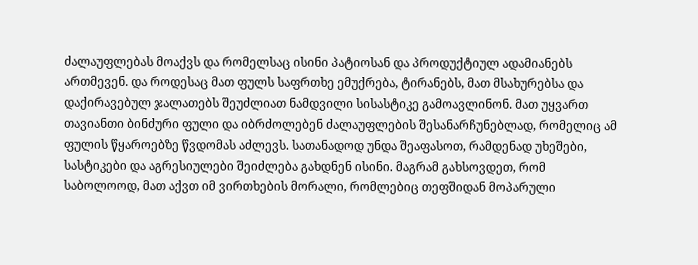ძალაუფლებას მოაქვს და რომელსაც ისინი პატიოსან და პროდუქტიულ ადამიანებს ართმევენ. და როდესაც მათ ფულს საფრთხე ემუქრება, ტირანებს, მათ მსახურებსა და დაქირავებულ ჯალათებს შეუძლიათ ნამდვილი სისასტიკე გამოავლინონ. მათ უყვართ თავიანთი ბინძური ფული და იბრძოლებენ ძალაუფლების შესანარჩუნებლად, რომელიც ამ ფულის წყაროებზე წვდომას აძლევს. სათანადოდ უნდა შეაფასოთ, რამდენად უხეშები, სასტიკები და აგრესიულები შეიძლება გახდნენ ისინი. მაგრამ გახსოვდეთ, რომ საბოლოოდ, მათ აქვთ იმ ვირთხების მორალი, რომლებიც თეფშიდან მოპარული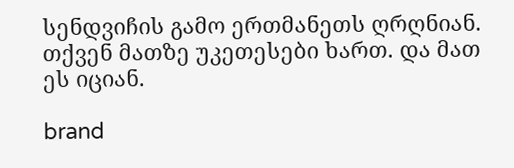სენდვიჩის გამო ერთმანეთს ღრღნიან. თქვენ მათზე უკეთესები ხართ. და მათ ეს იციან.

brand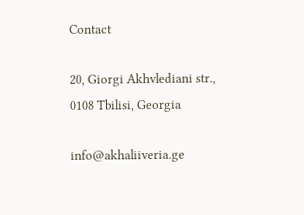Contact

20, Giorgi Akhvlediani str., 0108 Tbilisi, Georgia

info@akhaliiveria.ge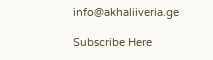info@akhaliiveria.ge

Subscribe Here